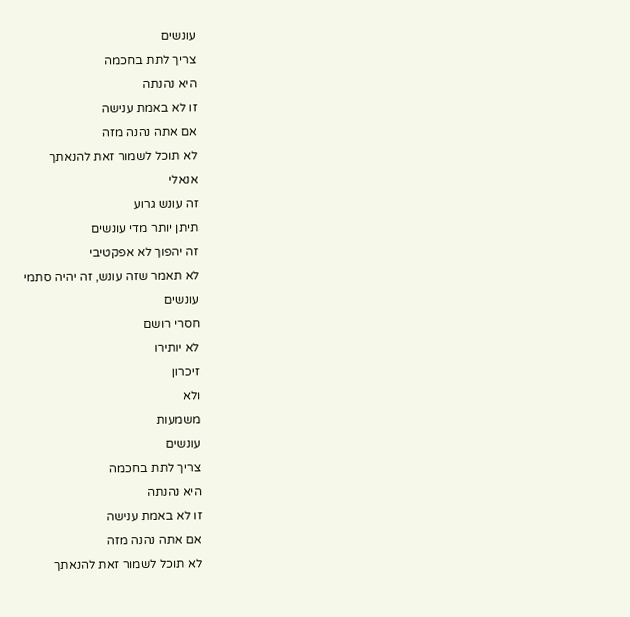עונשים
צריך לתת בחכמה
היא נהנתה
זו לא באמת ענישה
אם אתה נהנה מזה
לא תוכל לשמור זאת להנאתך
אנאלי
זה עונש גרוע
תיתן יותר מדי עונשים
זה יהפוך לא אפקטיבי
לא תאמר שזה עונש, זה יהיה סתמי
עונשים
חסרי רושם
לא יותירו
זיכרון
ולא
משמעות
עונשים
צריך לתת בחכמה
היא נהנתה
זו לא באמת ענישה
אם אתה נהנה מזה
לא תוכל לשמור זאת להנאתך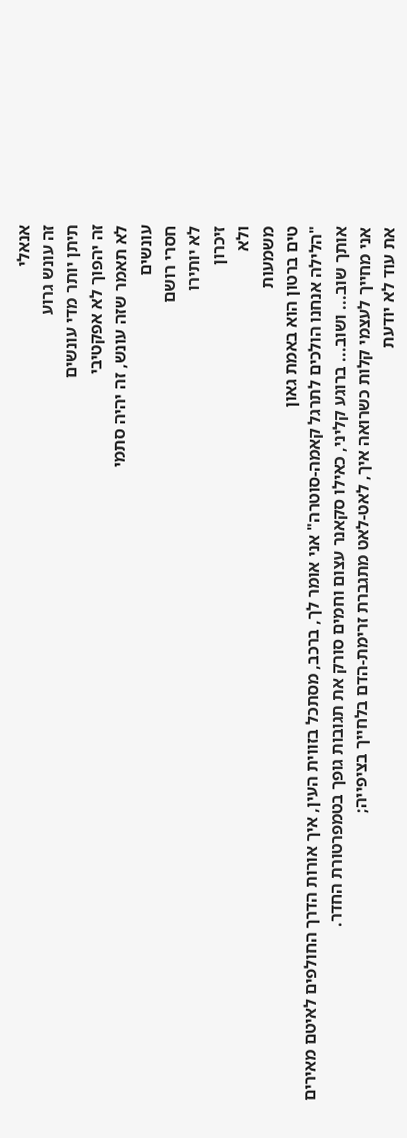אנאלי
זה עונש גרוע
תיתן יותר מדי עונשים
זה יהפוך לא אפקטיבי
לא תאמר שזה עונש, זה יהיה סתמי
עונשים
חסרי רושם
לא יותירו
זיכרון
ולא
משמעות
טים ברטון הוא באמת גאון
"הלילה אנחנו הולכים לתרגל קאמה-סוטרה" אני אומר לך, ברכב, מסתכל בזווית העין, איך אורות הדרך החולפים לאיטם מאירים אותך שוב... ושוב... ברוגע קליני, כאילו סקאנר עצום וחמים סורק את תגובות גופך בטמפרטורת החדר.
אני מחייך לעצמי קלות כשרואה איך, לאט-לאט מתגברת זרימת-הדם בלחייך בציפייה;
את עוד לא יודעת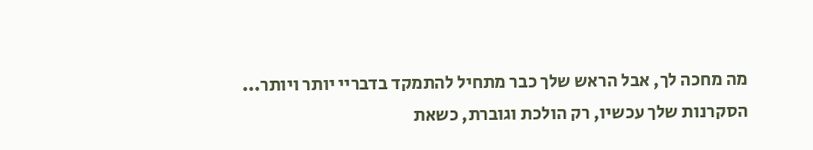מה מחכה לך, אבל הראש שלך כבר מתחיל להתמקד בדבריי יותר ויותר...
הסקרנות שלך עכשיו, רק הולכת וגוברת, כשאת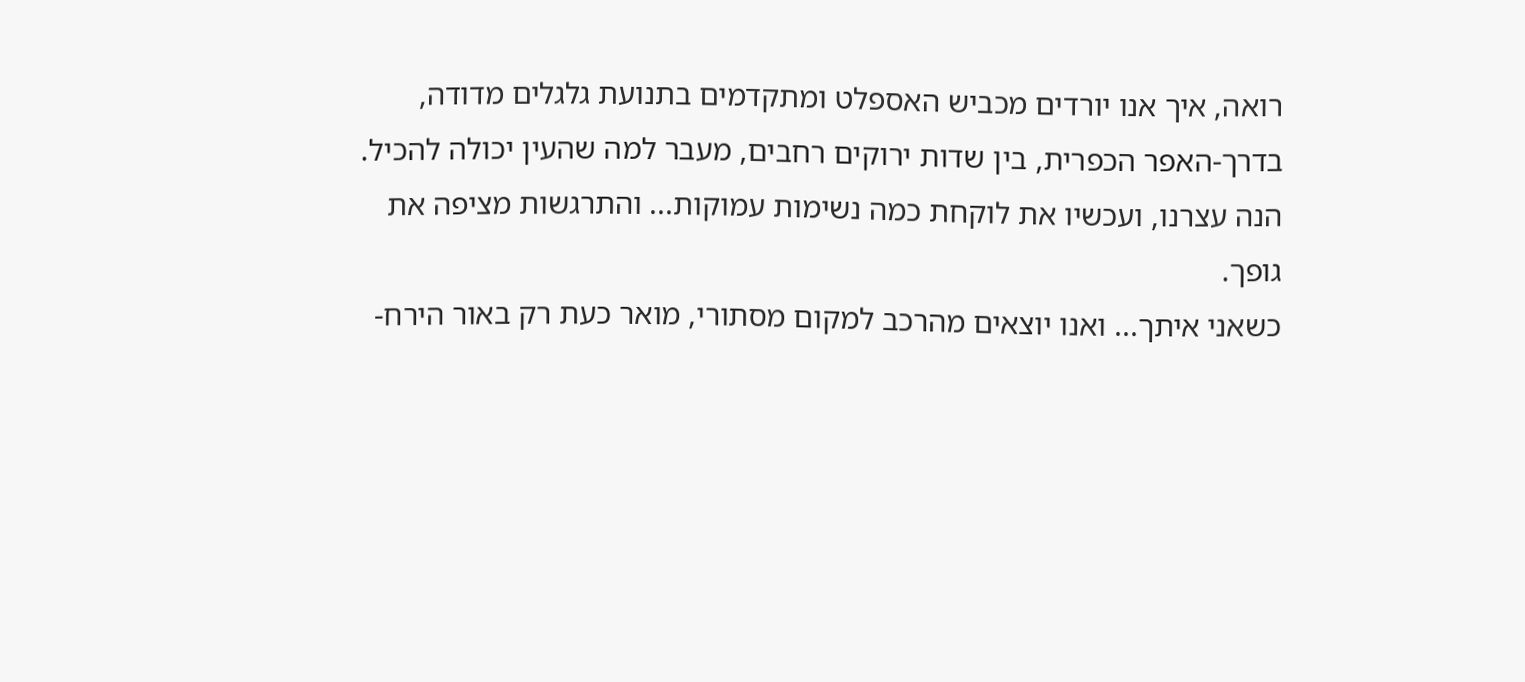רואה, איך אנו יורדים מכביש האספלט ומתקדמים בתנועת גלגלים מדודה, בדרך-האפר הכפרית, בין שדות ירוקים רחבים, מעבר למה שהעין יכולה להכיל.
הנה עצרנו, ועכשיו את לוקחת כמה נשימות עמוקות... והתרגשות מציפה את גופך.
כשאני איתך... ואנו יוצאים מהרכב למקום מסתורי, מואר כעת רק באור הירח-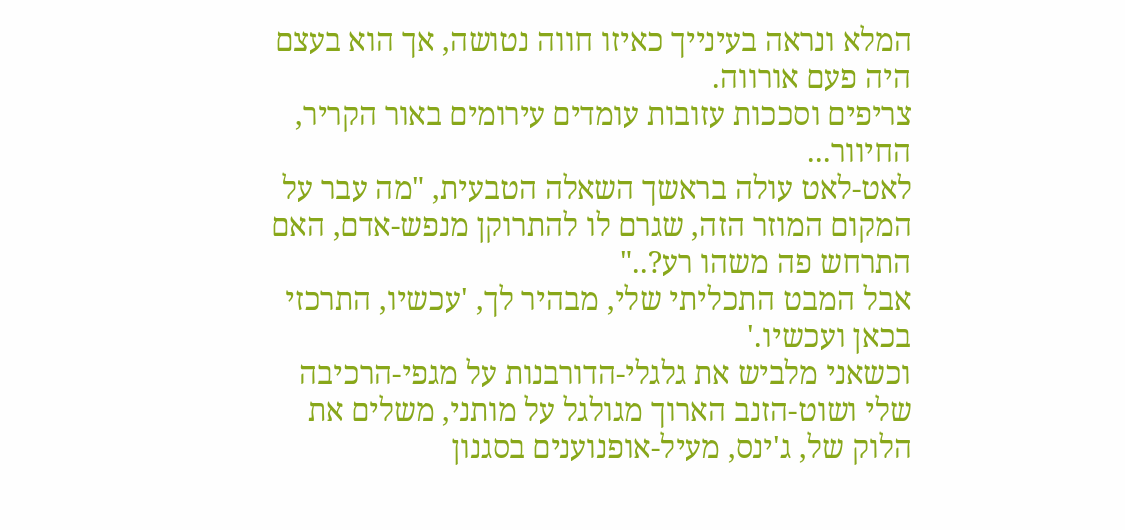המלא ונראה בעינייך כאיזו חווה נטושה, אך הוא בעצם היה פעם אורווה.
צריפים וסככות עזובות עומדים עירומים באור הקריר, החיוור...
לאט-לאט עולה בראשך השאלה הטבעית, "מה עבר על המקום המוזר הזה, שגרם לו להתרוקן מנפש-אדם, האם התרחש פה משהו רע?.."
אבל המבט התכליתי שלי, מבהיר לך, 'עכשיו, התרכזי בכאן ועכשיו.'
וכשאני מלביש את גלגלי-הדורבנות על מגפי-הרכיבה שלי ושוט-הזנב הארוך מגולגל על מותני, משלים את הלוק של, ג'ינס, מעיל-אופנוענים בסגנון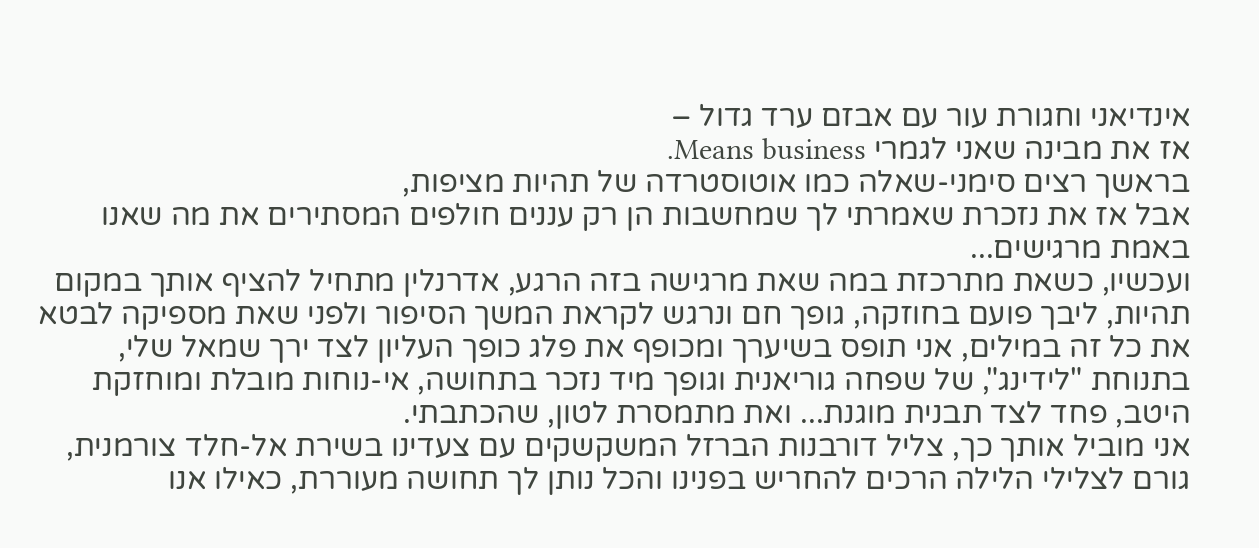אינדיאני וחגורת עור עם אבזם ערד גדול –
אז את מבינה שאני לגמרי Means business.
בראשך רצים סימני-שאלה כמו אוטוסטרדה של תהיות מציפות,
אבל אז את נזכרת שאמרתי לך שמחשבות הן רק עננים חולפים המסתירים את מה שאנו באמת מרגישים...
ועכשיו, כשאת מתרכזת במה שאת מרגישה בזה הרגע, אדרנלין מתחיל להציף אותך במקום תהיות, ליבך פועם בחוזקה, גופך חם ונרגש לקראת המשך הסיפור ולפני שאת מספיקה לבטא את כל זה במילים, אני תופס בשיערך ומכופף את פלג כופך העליון לצד ירך שמאל שלי, בתנוחת "לידינג", של שפחה גוריאנית וגופך מיד נזכר בתחושה, אי-נוחות מובלת ומוחזקת היטב, פחד לצד תבנית מוגנת... ואת מתמסרת לטון, שהכתבתי.
אני מוביל אותך כך, צליל דורבנות הברזל המשקשקים עם צעדינו בשירת אל-חלד צורמנית, גורם לצלילי הלילה הרכים להחריש בפנינו והכל נותן לך תחושה מעוררת, כאילו אנו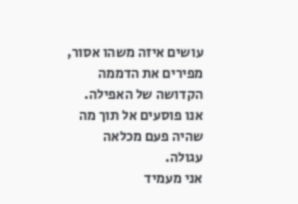עושים איזה משהו אסור, מפירים את הדממה הקדושה של האפילה.
אנו פוסעים אל תוך מה שהיה פעם מכלאה עגולה.
אני מעמיד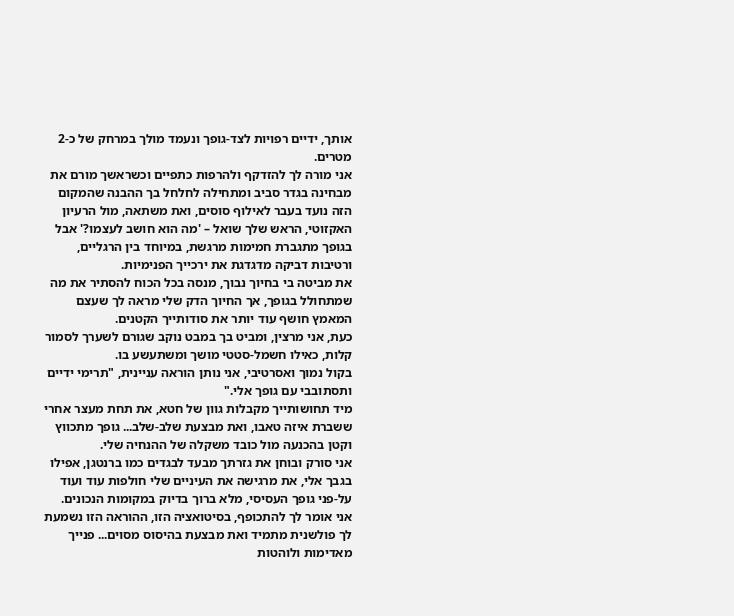אותך, ידיים רפויות לצד-גופך ונעמד מולך במרחק של כ-2 מטרים.
אני מורה לך להזדקף ולהרפות כתפיים וכשראשך מורם את מבחינה בגדר סביב ומתחילה לחלחל בך ההבנה שהמקום הזה נועד בעבר לאילוף סוסים, ואת משתאה, מול הרעיון האקזוטי, הראש שלך שואל – 'מה הוא חושב לעצמו?' אבל בגופך מתגברת חמימות מרגשת, במיוחד בין הרגליים, ורטיבות דביקה מדגדגת את ירכייך הפנימיות.
את מביטה בי בחיוך נבוך, מנסה בכל הכוח להסתיר את מה שמתחולל בגופך, אך החיוך הדק שלי מראה לך שעצם המאמץ חושף עוד יותר את סודותייך הקטנים.
כעת, אני מרצין, ומביט בך במבט נוקב שגורם לשערך לסמור קלות, כאילו חשמל-סטטי מושך ומשתעשע בו.
בקול נמוך ואסרטיבי, אני נותן הוראה עניינית, "תרימי ידיים ותסתובבי עם גופך אלי."
מיד תחושותייך מקבלות גוון של חטא, את תחת מעצר אחרי ששברת איזה טאבו, ואת מבצעת שלב-שלב... גופך מתכווץ וקטן בהכנעה מול כובד משקלה של ההנחיה שלי.
אני סורק ובוחן את גזרתך מבעד לבגדים כמו ברנטגן, אפילו בגבך אלי, את מרגישה את העיניים שלי חולפות עוד ועוד על-פני גופך העסיסי, מלא ברוך בדיוק במקומות הנכונים.
אני אומר לך להתכופף, בסיטואציה הזו, ההוראה הזו נשמעת לך פולשנית מתמיד ואת מבצעת בהיסוס מסוים... פנייך מאדימות ולוהטות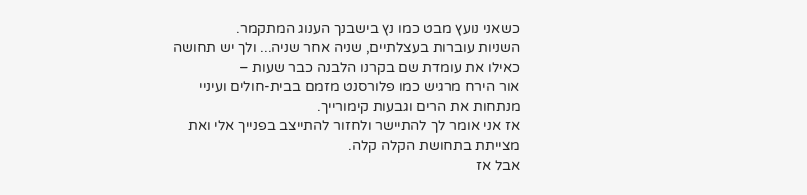כשאני נועץ מבט כמו נץ בישבנך הענוג המתקמר.
השניות עוברות בעצלתיים, שניה אחר שניה... ולך יש תחושה כאילו את עומדת שם בקרנו הלבנה כבר שעות –
אור הירח מרגיש כמו פלורסנט מזמם בבית-חולים ועיניי מנתחות את הרים וגבעות קימורייך.
אז אני אומר לך להתיישר ולחזור להתייצב בפנייך אלי ואת מצייתת בתחושת הקלה קלה.
אבל אז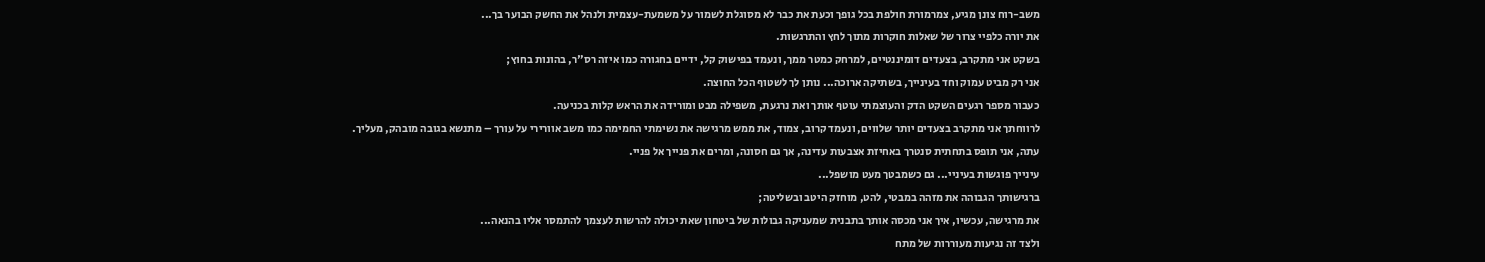משב-רוח צונן מגיע, צמרמורת חולפת בכל גופך וכעת את כבר לא מסוגלת לשמור על משמעת-עצמית ולנהל את החשק הבוער בך...
את יורה כלפיי צרור של שאלות חוקרות מתוך לחץ והתרגשות.
בשקט אני מתקרב, בצעדים דומיננטיים, למרחק כמטר ממך, ונעמד בפישוק קל, ידיים בחגורה כמו איזה רס"ר, בהונות בחוץ;
אני רק מביט עמוק וחד בעינייך, בשתיקה ארוכה... נותן לך לשטוף הכל החוצה.
כעבור מספר רגעים השקט הדק והעוצמתי עוטף אותך ואת נרגעת, משפילה מבט ומורידה את הראש קלות בכניעה.
לרווחתך אני מתקרב בצעדים יותר שלווים, ונעמד קרוב, צמוד, את ממש מרגישה את נשימתי החמימה כמו משב אוורירי על עורך – מתנשא בגובה מובהק, מעליך.
עתה, אני תופס בתחתית סנטרך באחיזת אצבעות עדינה, אך גם חסונה, ומרים את פנייך אל פניי.
עינייך פוגשות בעיניי... גם כשמבטך מעט מושפל...
ברגישותך הגבוהה את מזהה במבטי, להט, מוחזק היטב ובשליטה;
את מרגישה, עכשיו, איך אני מכסה אותך בתבנית שמעניקה גבולות של ביטחון שאת יכולה להרשות לעצמך להתמסר אליו בהנאה...
ולצד זה נגיעות מעוררות של מתח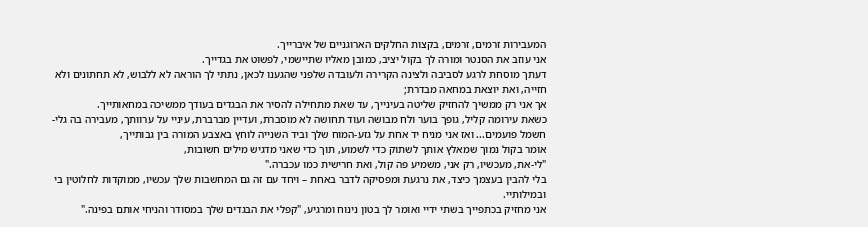המעבירות זרמים, זרמים, בקצות החלקים הארוגניים של איברייך.
אני עוזב את הסנטר ומורה לך בקול יציב, כמובן מאליו שתיישמי, לפשוט את בגדייך.
דעתך מוסחת לרגע לסביבה ולצינה הקרירה ולעובדה שלפני שהגענו לכאן, נתתי לך הוראה לא ללבוש, לא תחתונים ולא חזייה, ואת יוצאת במחאה מבדרת;
אך אני רק ממשיך להחזיק שליטה בעינייך, עד שאת מתחילה להסיר את הבגדים בעודך ממשיכה במחאותייך.
כשאת עירומה קליל, גופך בוער ולח מבושה ועוד תחושה לא מוסברת, ועדיין מברברת, עיניי על ערוותך, מעבירה בה גלי-חשמל פועמים... ואז אני מניח יד אחת על גזע-המוח שלך וביד השנייה לוחץ באצבע המורה בין גבותייך,
אומר בקול נמוך שמאלץ אותך לשתוק כדי לשמוע, תוך כדי שאני מדגיש מילים חשובות,
"לי-את, מעכשיו, רק אני, משמיע פה קול, ואת חרישית כמו עכברה."
בלי להבין בעצמך כיצד, את נרגעת ומפסיקה לדבר באחת – ויחד עם זה גם המחשבות שלך עכשיו, ממוקדות לחלוטין בי ובמילותיי.
אני מחזיק בכתפייך בשתי ידיי ואומר לך בטון נינוח ומרגיע, "קפלי את הבגדים שלך במסודר והניחי אותם בפינה."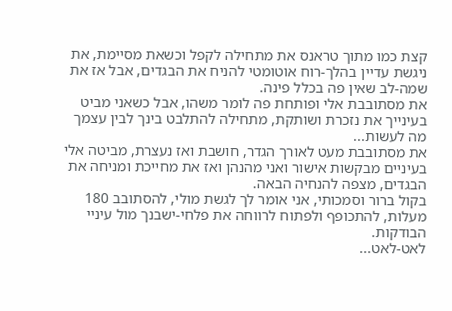קצת כמו מתוך טראנס את מתחילה לקפל וכשאת מסיימת, את ניגשת עדיין בהלך-רוח אוטומטי להניח את הבגדים, אבל אז את שמה-לב שאין פה בכלל פינה.
את מסתובבת אלי ופותחת פה לומר משהו, אבל כשאני מביט בעינייך את נזכרת ושותקת, מתחילה להתלבט בינך לבין עצמך מה לעשות...
את מסתובבת מעט לאורך הגדר, חושבת ואז נעצרת, מביטה אלי בעיניים מבקשות אישור ואני מהנהן ואז את מחייכת ומניחה את הבגדים, מצפה להנחיה הבאה.
בקול ברור וסמכותי, אני אומר לך לגשת מולי, להסתובב 180 מעלות, להתכופף ולפתוח לרווחה את פלחי-ישבנך מול עיניי הבודקות.
לאט-לאט...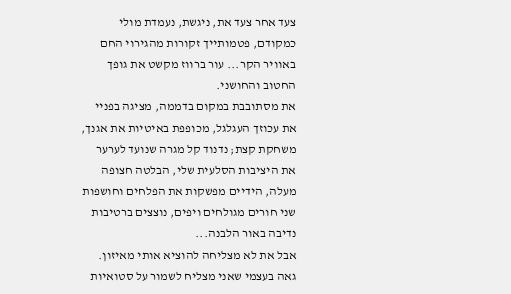צעד אחר צעד את, ניגשת, נעמדת מולי כמקודם, פטמותייך זקורות מהגירוי החם באוויר הקר... עור ברווז מקשט את גופך החטוב והחושני.
את מסתובבת במקום בדממה, מציגה בפניי את עכוזך העגלגל, מכופפת באיטיות את אגנך, משחקת קצת; נדנוד קל מגרה שנועד לערער את היציבות הסלעית שלי, הבלטה חצופה מעלה, הידיים מפשקות את הפלחים וחושפות שני חורים מגולחים ויפים, נוצצים ברטיבות נדיבה באור הלבנה...
אבל את לא מצליחה להוציא אותי מאיזון.
גאה בעצמי שאני מצליח לשמור על סטואיות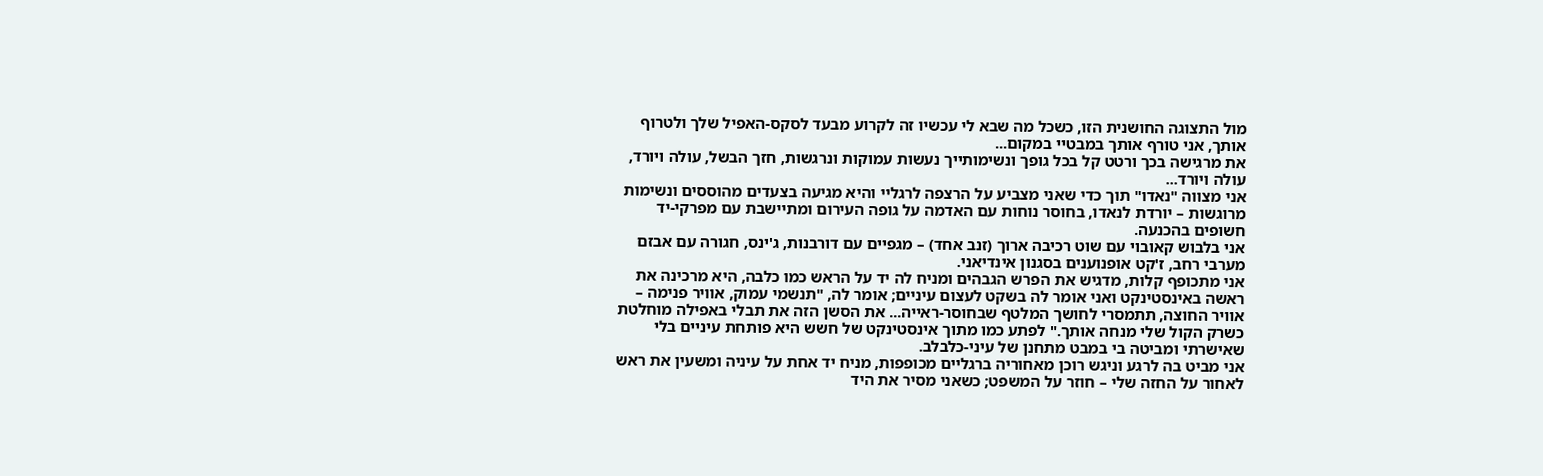מול התצוגה החושנית הזו, כשכל מה שבא לי עכשיו זה לקרוע מבעד לסקס-האפיל שלך ולטרוף אותך, אני טורף אותך במבטיי במקום...
את מרגישה בכך ורטט קל בכל גופך ונשימותייך נעשות עמוקות ונרגשות, חזך הבשל, עולה ויורד, עולה ויורד...
אני מצווה "נאדו" תוך כדי שאני מצביע על הרצפה לרגליי והיא מגיעה בצעדים מהוססים ונשימות מרוגשות – יורדת לנאדו, בחוסר נוחות עם האדמה על גופה העירום ומתיישבת עם מפרקי-יד חשופים בהכנעה.
אני בלבוש קאובוי עם שוט רכיבה ארוך (זנב אחד) – מגפיים עם דורבנות, ג'ינס, חגורה עם אבזם מערבי רחב, ז'קט אופנוענים בסגנון אינדיאני.
אני מתכופף קלות, מדגיש את הפרש הגבהים ומניח לה יד על הראש כמו כלבה, היא מרכינה את ראשה באינסטינקט ואני אומר לה בשקט לעצום עיניים; אומר לה, "תנשמי עמוק, אוויר פנימה – אוויר החוצה, תתמסרי לחושך המלטף שבחוסר-ראייה... את הסשן הזה את תבלי באפילה מוחלטת כשרק הקול שלי מנחה אותך." לפתע כמו מתוך אינסטינקט של חשש היא פותחת עיניים בלי שאישרתי ומביטה בי במבט מתחנן של עיני-כלבלב.
אני מביט בה לרגע וניגש רוכן מאחוריה ברגליים מכופפות, מניח יד אחת על עיניה ומשעין את ראש לאחור על החזה שלי – חוזר על המשפט; כשאני מסיר את היד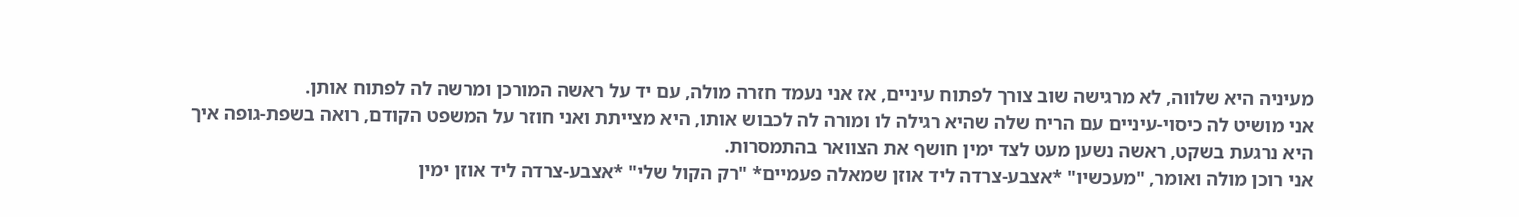מעיניה היא שלווה, לא מרגישה שוב צורך לפתוח עיניים, אז אני נעמד חזרה מולה, עם יד על ראשה המורכן ומרשה לה לפתוח אותן.
אני מושיט לה כיסוי-עיניים עם הריח שלה שהיא רגילה לו ומורה לה לכבוש אותו, היא מצייתת ואני חוזר על המשפט הקודם, רואה בשפת-גופה איך היא נרגעת בשקט, ראשה נשען מעט לצד ימין חושף את הצוואר בהתמסרות.
אני רוכן מולה ואומר, "מעכשיו" *אצבע-צרדה ליד אוזן שמאלה פעמיים* "רק הקול שלי" *אצבע-צרדה ליד אוזן ימין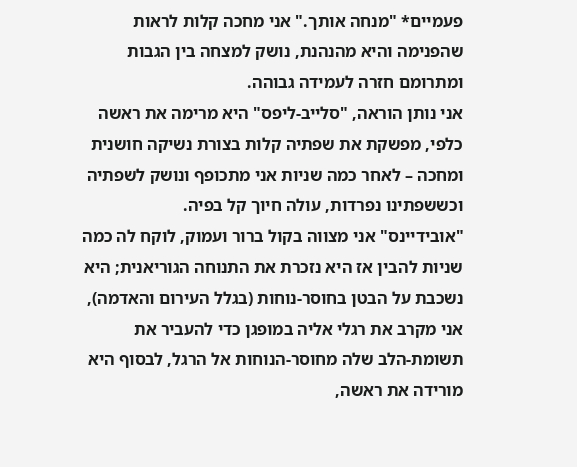פעמיים* "מנחה אותך." אני מחכה קלות לראות שהפנימה והיא מהנהנת, נושק למצחה בין הגבות ומתרומם חזרה לעמידה גבוהה.
אני נותן הוראה, "סלייב-ליפס" היא מרימה את ראשה כלפי, מפשקת את שפתיה קלות בצורת נשיקה חושנית ומחכה – לאחר כמה שניות אני מתכופף ונושק לשפתיה וכששפתינו נפרדות, עולה חיוך קל בפיה.
"אובידיינס" אני מצווה בקול ברור ועמוק, לוקח לה כמה שניות להבין אז היא נזכרת את התנוחה הגוריאנית; היא נשכבת על הבטן בחוסר-נוחות (בגלל העירום והאדמה), אני מקרב את רגלי אליה במופגן כדי להעביר את תשומת-הלב שלה מחוסר-הנוחות אל הרגל, לבסוף היא מורידה את ראשה,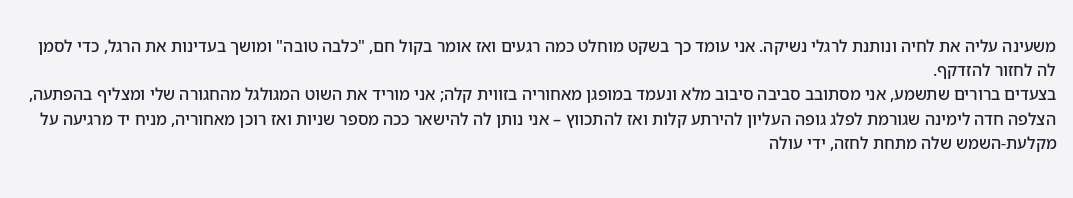משעינה עליה את לחיה ונותנת לרגלי נשיקה. אני עומד כך בשקט מוחלט כמה רגעים ואז אומר בקול חם, "כלבה טובה" ומושך בעדינות את הרגל, כדי לסמן לה לחזור להזדקף.
בצעדים ברורים שתשמע, אני מסתובב סביבה סיבוב מלא ונעמד במופגן מאחוריה בזווית קלה; אני מוריד את השוט המגולגל מהחגורה שלי ומצליף בהפתעה, הצלפה חדה לימינה שגורמת לפלג גופה העליון להירתע קלות ואז להתכווץ – אני נותן לה להישאר ככה מספר שניות ואז רוכן מאחוריה, מניח יד מרגיעה על מקלעת-השמש שלה מתחת לחזה, ידי עולה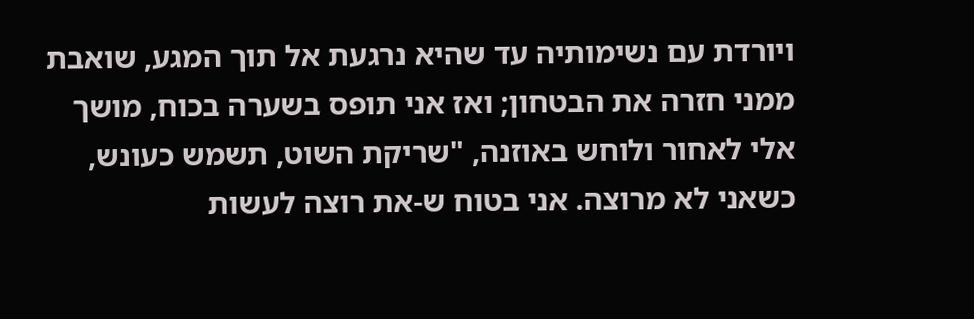ויורדת עם נשימותיה עד שהיא נרגעת אל תוך המגע, שואבת ממני חזרה את הבטחון; ואז אני תופס בשערה בכוח, מושך אלי לאחור ולוחש באוזנה, "שריקת השוט, תשמש כעונש, כשאני לא מרוצה. אני בטוח ש-את רוצה לעשות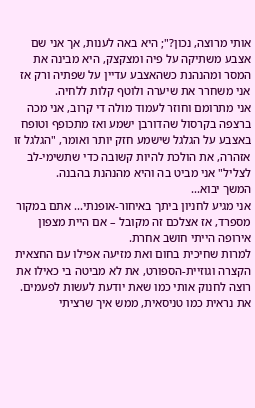אותי מרוצה, נכון?"; היא באה לענות, אך אני שם אצבע משתיקה על פיה ומצקצק, היא מבינה את המסר ומהנהנת כשהאצבע עדיין על שפתיה ורק אז אני משחרר את שיערה ולוטף קלות ללחיה.
אני מתרומם וחוזר לעמוד מולה די קרוב, אני מכה ברצפה בקרסול שהדורבן ישמע ואז מתכופף וטופח באצבע על הגלגל שישמע חזק יותר ואומר, "הגלגל זו אזהרה, את הולכת להיות קשובה כדי שתשימי-לב לצליל" אני מביט בה והיא מהנהנת בהבנה.
המשך יבוא...
אני מגיע לחניון ביתך באיחור-אופנתי... אתם במקור מספרד, אז אצלכם זה מקובל – אם היית מצפון אירופה הייתי חושב אחרת.
למרות שחיכית בחום ואת מזיעה אפילו עם החצאית הקצרה וגוזיית-הספורט, את לא מביטה בי כאילו את רוצה לחנוק אותי כמו שאת יודעת לעשות לפעמים.
את נראית כמו טניסאית, ממש איך שרציתי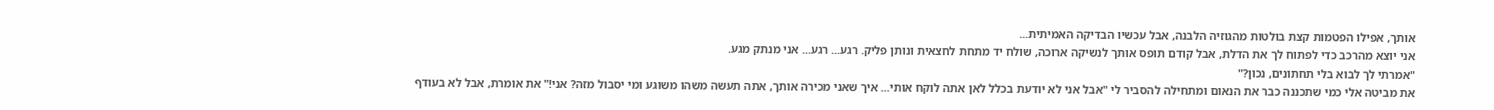אותך, אפילו הפטמות קצת בולטות מהגוזיה הלבנה, אבל עכשיו הבדיקה האמיתית...
אני יוצא מהרכב כדי לפתוח לך את הדלת, אבל קודם תופס אותך לנשיקה ארוכה, שולח יד מתחת לחצאית ונותן פליק. רגע... רגע... אני מנתק מגע.
"אמרתי לך לבוא בלי תחתונים, נכון?"
את מביטה אלי כמי שתכננה כבר את הנאום ומתחילה להסביר לי "אבל אני לא יודעת בכלל לאן אתה לוקח אותי... איך שאני מכירה אותך, אתה תעשה משהו משוגע ומי יסבול מזה? אני!" את אומרת, אבל לא בעודף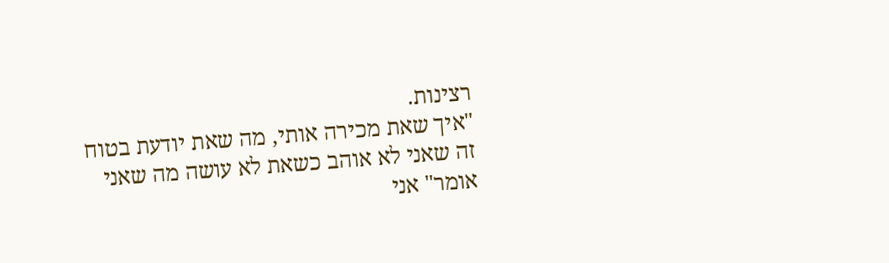רצינות.
"איך שאת מכירה אותי, מה שאת יודעת בטוח זה שאני לא אוהב כשאת לא עושה מה שאני אומר" אני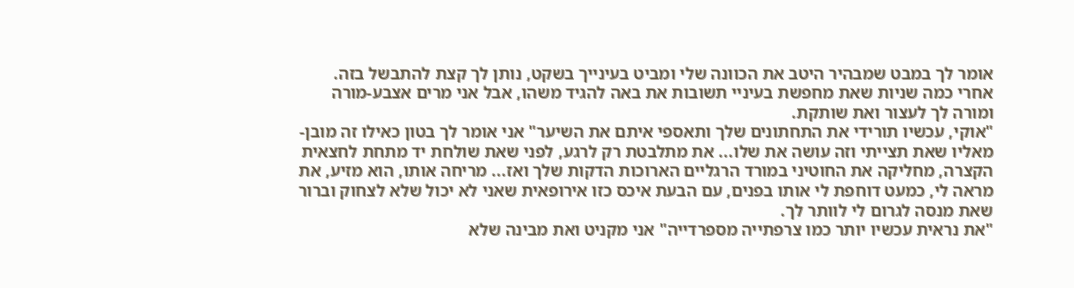אומר לך במבט שמבהיר היטב את הכוונה שלי ומביט בעינייך בשקט, נותן לך קצת להתבשל בזה.
אחרי כמה שניות שאת מחפשת בעיניי תשובות את באה להגיד משהו, אבל אני מרים אצבע-מורה ומורה לך לעצור ואת שותקת.
"אוקי, עכשיו תורידי את התחתונים שלך ותאספי איתם את השיער" אני אומר לך בטון כאילו זה מובן-מאליו שאת תצייתי וזה עושה את שלו... את מתלבטת רק לרגע, לפני שאת שולחת יד מתחת לחצאית הקצרה, מחליקה את החוטיני במורד הרגליים הארוכות הדקות שלך ואז... מריחה אותו, הוא מזיע, את מראה לי, כמעט דוחפת לי אותו בפנים, עם הבעת איכס כזו אירופאית שאני לא יכול שלא לצחוק וברור שאת מנסה לגרום לי לוותר לך.
"את נראית עכשיו יותר כמו צרפתייה מספרדייה" אני מקניט ואת מבינה שלא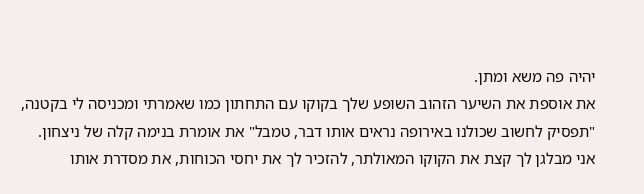יהיה פה משא ומתן.
את אוספת את השיער הזהוב השופע שלך בקוקו עם התחתון כמו שאמרתי ומכניסה לי בקטנה, "תפסיק לחשוב שכולנו באירופה נראים אותו דבר, טמבל" את אומרת בנימה קלה של ניצחון.
אני מבלגן לך קצת את הקוקו המאולתר, להזכיר לך את יחסי הכוחות, את מסדרת אותו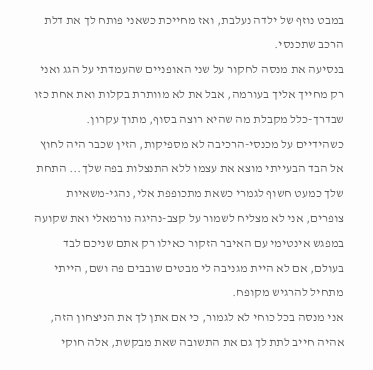במבט נוזף של ילדה נעלבת, ואז מחייכת כשאני פותח לך את דלת הרכב שתכנסי.
בנסיעה את מנסה לחקור על שני האופניים שהעמדתי על הגג ואני רק מחייך אליך בעורמה, אבל את לא מוותרת בקלות ואת אחת כזו שבדרך-כלל מקבלת מה שהיא רוצה בסוף, מתוך עקרון.
כשהידיים על מכנסי-הרכיבה לא מספיקות, הזין שכבר היה לחוץ אל הבד הבעייתי מוצא את עצמו ללא התנצלות בפה שלך... התחת שלך כמעט חשוף לגמרי כשאת מתכופפת אלי, נהגי-משאיות צופרים, אני לא מצליח לשמור על קצב-נהיגה נורמאלי ואת שקועה במפגש אינטימי עם האיבר הזקור כאילו רק אתם שניכם לבד בעולם, אם לא היית מגניבה לי מבטים שובבים פה ושם, הייתי מתחיל להרגיש מקופח.
אני מנסה בכל כוחי לא לגמור, כי אם אתן לך את הניצחון הזה, אהיה חייב לתת לך גם את התשובה שאת מבקשת, אלה חוקי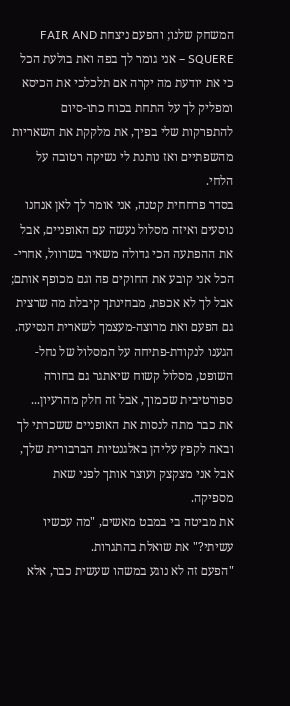המשחק שלנו; והפעם ניצחת FAIR AND SQUERE – אני גומר לך בפה ואת בולעת הכל כי את יודעת מה יקרה אם תלכלכי את הכיסא ומפליק לך על התחת בכוח כתו-סיום להתפרקות שלי בפיך, את מלקקת את השאריות מהשפתיים ואז נותנת לי נשיקה רטובה על הלחי.
בסדר פרחחית קטנה, אני אומר לך לאן אנחנו נוסעים ואיזה מסלול נעשה עם האופניים, אבל את ההפתעה הכי גדולה משאיר בשרוול, אחרי-הכל אני קובע את החוקים פה וגם מכופף אותם;
אבל לך לא אכפת, מבחינתך קיבלת מה שרצית גם הפעם ואת מרוצה-מעצמך לשארית הנסיעה.
הגענו לנקודת-פתיחה על המסלול של נחל-השופט, מסלול קשוח שיאתגר גם בחורה ספורטיבית שכמוך, אבל זה חלק מהרעיון...
את כבר מתה לנסות את האופניים ששכרתי לך ובאה לקפץ עליהן באלגנטיות הברבורית שלך, אבל אני מצקצק ועוצר אותך לפני שאת מספיקה.
את מביטה בי במבט מאשים, "מה עכשיו עשיתי?" את שואלת בהתגרות.
"הפעם זה לא נוגע במשהו שעשית כבר, אלא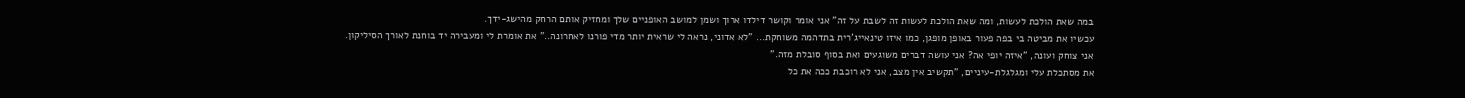במה שאת הולכת לעשות, ומה שאת הולכת לעשות זה לשבת על זה" אני אומר וקושר דילדו ארוך ושמן למושב האופניים שלך ומחזיק אותם הרחק מהישג-ידך.
עכשיו את מביטה בי בפה פעור באופן מופגן, כמו איזו טינאייג'רית בתדהמה משוחקת... "לא אדוני, נראה לי שראית יותר מדי פורנו לאחרונה.." את אומרת לי ומעבירה יד בוחנת לאורך הסיליקון.
אני צוחק ועונה, "איזה יופי אה? אני עושה דברים משוגעים ואת בסוף סובלת מזה."
את מסתכלת עלי ומגלגלת-עיניים, "תקשיב אין מצב, אני לא רוכבת ככה את כל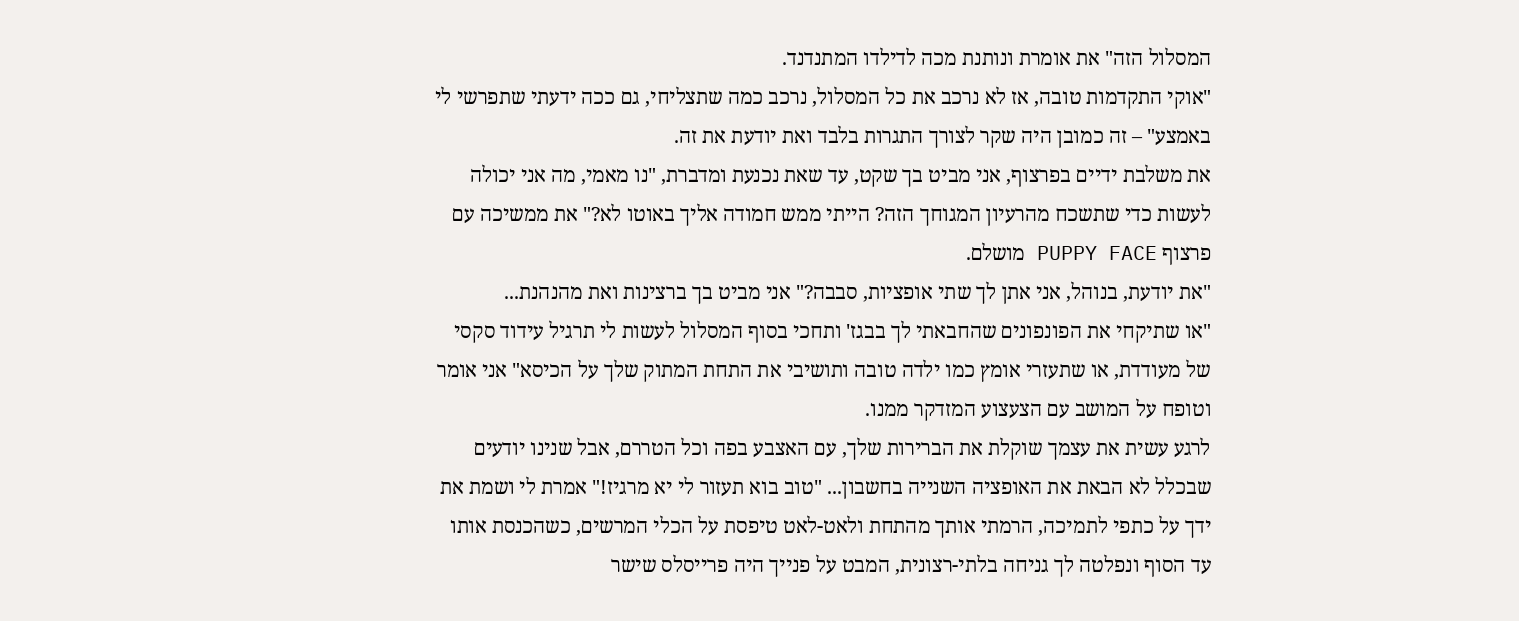המסלול הזה" את אומרת ונותנת מכה לדילדו המתנדנד.
"אוקי התקדמות טובה, אז לא נרכב את כל המסלול, נרכב כמה שתצליחי, גם ככה ידעתי שתפרשי לי באמצע" – זה כמובן היה שקר לצורך התגרות בלבד ואת יודעת את זה.
את משלבת ידיים בפרצוף, אני מביט בך שקט, עד שאת נכנעת ומדברת, "נו מאמי, מה אני יכולה לעשות כדי שתשכח מהרעיון המגוחך הזה? הייתי ממש חמודה אליך באוטו לא?" את ממשיכה עם פרצוף PUPPY FACE מושלם.
"את יודעת, בנוהל, אני אתן לך שתי אופציות, סבבה?" אני מביט בך ברצינות ואת מהנהנת...
"או שתיקחי את הפונפונים שהחבאתי לך בבגז' ותחכי בסוף המסלול לעשות לי תרגיל עידוד סקסי של מעודדת, או שתעזרי אומץ כמו ילדה טובה ותושיבי את התחת המתוק שלך על הכיסא" אני אומר וטופח על המושב עם הצעצוע המזדקר ממנו.
לרגע עשית את עצמך שוקלת את הברירות שלך, עם האצבע בפה וכל הטררם, אבל שנינו יודעים שבכלל לא הבאת את האופציה השנייה בחשבון... "טוב בוא תעזור לי יא מרגיז!" אמרת לי ושמת את ידך על כתפי לתמיכה, הרמתי אותך מהתחת ולאט-לאט טיפסת על הכלי המרשים, כשהכנסת אותו עד הסוף ונפלטה לך גניחה בלתי-רצונית, המבט על פנייך היה פרייסלס שישר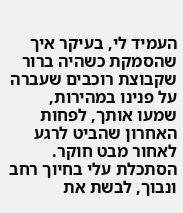העמיד לי, בעיקר איך שהסמקת כשהיה ברור שקבוצת רוכבים שעברה על פנינו במהירות, שמעו אותך, לפחות האחרון שהביט לרגע לאחור מבט חוקר.
הסתכלת עלי בחיוך רחב ונבוך, לבשת את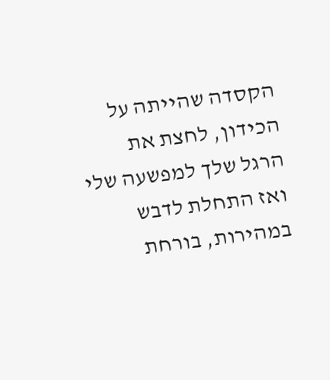הקסדה שהייתה על הכידון, לחצת את הרגל שלך למפשעה שלי ואז התחלת לדבש במהירות, בורחת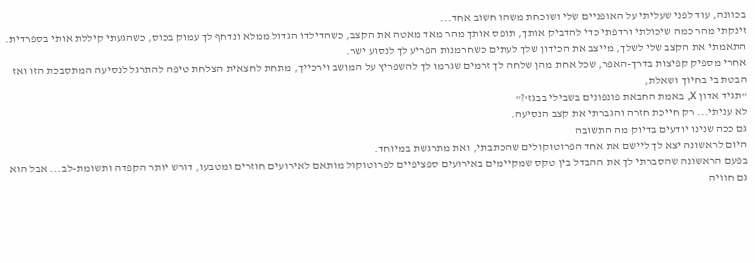בכוונה, עוד לפני שעליתי על האופניים שלי ושוכחת משהו חשוב אחד...
זינקתי מהר כמה שיכולתי ורדפתי כדי להדביק אותך, תופס אותך מהר מאד מאטה את הקצב, כשהדילדו הגדול ממלא ונדחף לך עמוק בכוס, כשהגעתי קיללת אותי בספרדית.
התאמתי את הקצב שלי לשלך, מייצב את הכידון שלך לעתים כשחרמנות הפריע לך לנסוע ישר.
אחרי מספיק קפיצות בדרך-האפר, שכל אחת מהן שלחה לך זרמים שגרמו לך להשפריץ על המושב וירכייך, מתחת לחצאית הצלחת טיפה להתרגל לנסיעה המתסבכת הזו ואז הבטת בי בחיוך ושאלת,
"תגיד אדון X, באמת החבאת פונפונים בשבילי בבגז'?"
לא עניתי... רק חייכת חזרה והגברתי את קצב הנסיעה.
גם ככה שנינו יודעים בדיוק מה התשובה
היום לראשונה יצא לך ליישם את אחד הפרוטוקולים שהכתבתי, ואת מתרגשת במיוחד.
בפעם הראשונה שהסברתי לך את ההבדל בין טקס שמקיימים באירועים ספציפיים לפרוטוקול מותאם לאירועים חוזרים ומטבעו, דורש יותר הקפדה ותשומת-לב... אבל הוא גם חוויה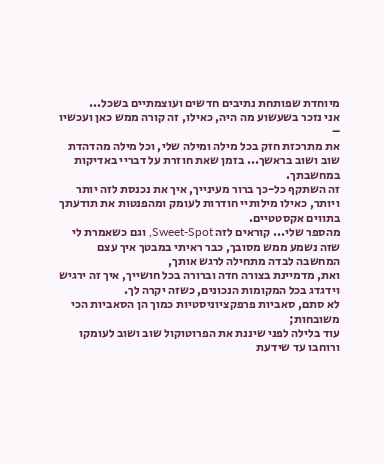מיוחדת שפותחת נתיבים חדשים ועוצמתיים בשכל...
אני נזכר בשעשוע מה היה, כאילו, זה קורה ממש כאן ועכשיו –
את מתרכזת חזק בכל מילה ומילה שלי, וכל מילה מהדהדת שוב ושוב בראשך... בזמן שאת חוזרת על דבריי באדיקות במחשבתך.
זה השתקף כל-כך ברור מעינייך, איך את נכנסת לזה יותר ויותר, כאילו מילותיי חודרות לעומק ומהפנטות את תודעתך בתווים אקסטטיים.
מהספר שלי... קוראים לזה Sweet-Spot, וגם כשאמרת לי שזה נשמע ממש מסובך, כבר ראיתי במבטך איך עצם המחשבה לבדה מתחילה לרגש אותך,
ואת, מדמיינת בצורה חדה וברורה בכל חושייך, איך זה ירגיש וידגדג בכל המקומות הנכונים, כשזה יקרה לך.
לא סתם, סאביות פרפקציוניסטיות כמוך הן הסאביות הכי משובחות;
עוד בלילה לפני שיננת את הפרוטוקול שוב ושוב לעומקו ורוחבו עד שידעת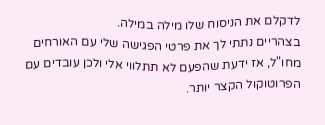לדקלם את הניסוח שלו מילה במילה.
בצהריים נתתי לך את פרטי הפגישה שלי עם האורחים מחו"ל, אז ידעת שהפעם לא תתלווי אלי ולכן עובדים עם הפרוטוקול הקצר יותר.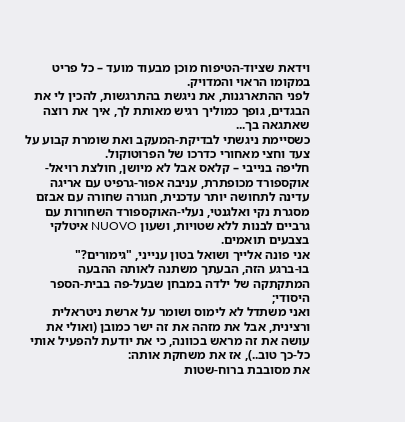וידאת שציוד-הטיפוח מוכן מבעוד מועד – כל פריט במקומו הראוי והמדויק.
לפני ההתארגנות, את ניגשת בהתרגשות, להכין לי את הבגדים, גופך כמוליך רגיש מאותת לך, איך את רוצה שאתגאה בך...
כשסיימת ניגשתי לבדיקת-המעקב ואת שומרת קבוע על צעד וחצי מאחורי כדרכו של הפרוטוקול.
חליפה בנייבי – קלאס אבל לא מיושן, חולצת רויאל-אוקספורד מכופתרת, עניבה אפור-גרפיט עם אריגה עדינה לתחושה יותר עדכנית, חגורה שחורה עם אבזם מסגרת נקי ואלגנטי, נעלי-האוקספורד השחורות עם גרביים לבנות ללא שטויות, ושעון NUOVO איטלקי בצבעים תואמים.
אני פונה אלייך ושואל בטון ענייני, "גימורים?"
בו-ברגע הזה, הבעתך משתנה לאותה ההבעה המתקתקה של ילדה במבחן שבעל-פה בבית-הספר היסודי;
ואני משתדל לא לימוס ושומר על ארשת ניטראלית ורצינית, אבל את מזהה את זה ישר כמובן (ואולי את עושה את זה מראש בכוונה, כי את יודעת להפעיל אותי כל-כך טוב..), אז את משחקת אותה:
את מסובבת ברוח-שטות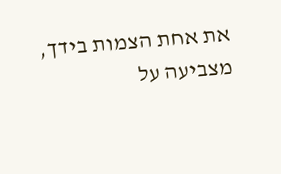את אחת הצמות בידך, מצביעה על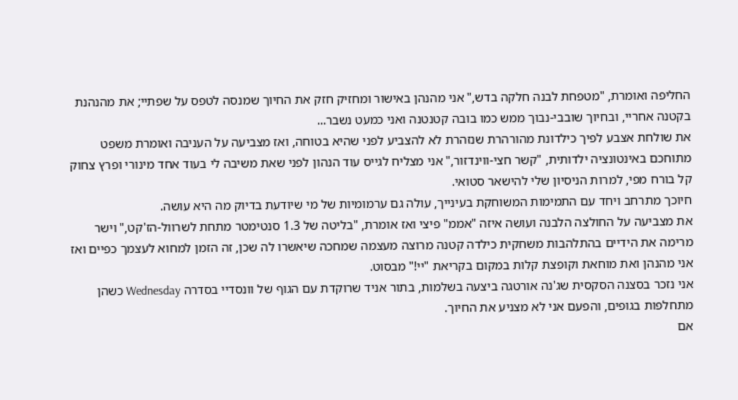החליפה ואומרת, "מטפחת לבנה חלקה בדש," אני מהנהן באישור ומחזיק חזק את החיוך שמנסה לטפס על שפתיי; את מהנהנת בקטנה אחריי, ובחיוך שובבי-נבוך ממש כמו בובה קטנטנה ואני כמעט נשבר...
את שולחת אצבע לפיך כילדונת מהורהרת שנזהרת לא להצביע לפני שהיא בטוחה, ואז מצביעה על העניבה ואומרת משפט מתוחכם באינטונציה ילדותית, "קשר חצי-ווינדזור," אני מצליח לגייס עוד הנהון לפני שאת משיבה לי בעוד אחד מינורי ופרץ צחוק קל בורח מפי, למרות הניסיון שלי להישאר סטואי.
חיוכך מתרחב ויחד עם התמימות המשוחקת בעינייך, עולה גם ערמומיות של מי שיודעת בדיוק מה היא עושה.
את מצביעה על החולצה הלבנה ועושה איזה "אממ" פיצי ואז אומרת, "בליטה של 1.3 סנטימטר מתחת לשרוול-הז'קט," וישר מרימה את הידיים בהתלהבות משחקית כילדה קטנה מרוצה מעצמה שמחכה שיאשרו לה שכן, זה הזמן למחוא לעצמך כפיים ואז אני מהנהן ואת מוחאת וקופצת קלות במקום בקריאת "יי!" מבסוט.
אני נזכר בסצנה הסקסית שג'נה אורטגה ביצעה בשלמות, בתור אניד שרוקדת עם הגוף של וונסדיי בסדרה Wednesday כשהן מתחלפות בגופים, והפעם אני לא מצניע את החיוך.
אם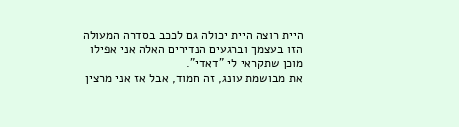היית רוצה היית יכולה גם לככב בסדרה המעולה הזו בעצמך וברגעים הנדירים האלה אני אפילו מוכן שתקראי לי "דאדי".
את מבושמת עונג, זה חמוד, אבל אז אני מרצין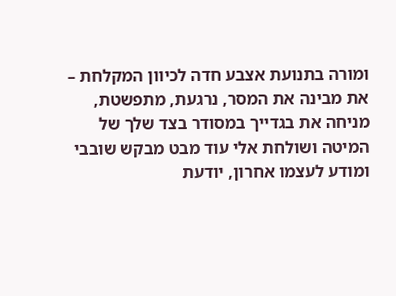ומורה בתנועת אצבע חדה לכיוון המקלחת –
את מבינה את המסר, נרגעת, מתפשטת, מניחה את בגדייך במסודר בצד שלך של המיטה ושולחת אלי עוד מבט מבקש שובבי ומודע לעצמו אחרון, יודעת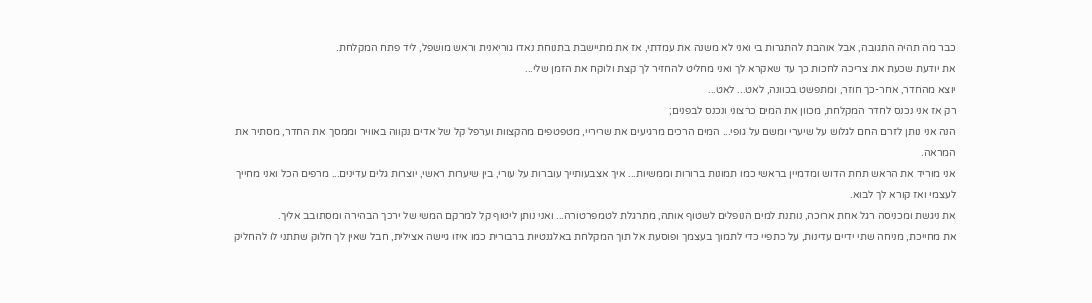כבר מה תהיה התגובה, אבל אוהבת להתגרות בי ואני לא משנה את עמדתי, אז את מתיישבת בתנוחת נאדו גוריאנית וראש מושפל, ליד פתח המקלחת.
את יודעת שכעת את צריכה לחכות כך עד שאקרא לך ואני מחליט להחזיר לך קצת ולוקח את הזמן שלי...
יוצא מהחדר, אחר-כך חוזר, ומתפשט בכוונה, לאט... לאט...
רק אז אני נכנס לחדר המקלחת, מכוון את המים כרצוני ונכנס לבפנים;
הנה אני נותן לזרם החם לגלוש על שיערי ומשם על גופי... המים הרכים מרגיעים את שריריי, מטפטפים מהקצוות וערפל קל של אדים נקווה באוויר וממסך את החדר, מסתיר את המראה.
אני מוריד את הראש תחת הדוש ומדמיין בראשי כמו תמונות ברורות וממשיות... איך אצבעותייך עוברות על עורי, בין שיערות ראשי, יוצרות גלים עדינים... מרפים הכל ואני מחייך לעצמי ואז קורא לך לבוא.
את ניגשת ומכניסה רגל אחת ארוכה, נותנת למים הנופלים לשטוף אותה, מתרגלת לטמפרטורה... ואני נותן ליטוף קל למרקם המשי של ירכך הבהירה ומסתובב אליך.
את מחייכת, מניחה שתי ידיים עדינות, על כתפיי כדי לתמוך בעצמך ופוסעת אל תוך המקלחת באלגנטיות ברבורית כמו איזו גיישה אצילית, חבל שאין לך חלוק שתתני לו להחליק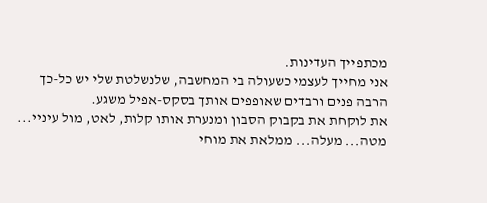מכתפייך העדינות.
אני מחייך לעצמי כשעולה בי המחשבה, שלנשלטת שלי יש כל-כך הרבה פנים ורבדים שאופפים אותך בסקס-אפיל משגע.
את לוקחת את בקבוק הסבון ומנערת אותו קלות, לאט, מול עיניי... מטה... מעלה... ממלאת את מוחי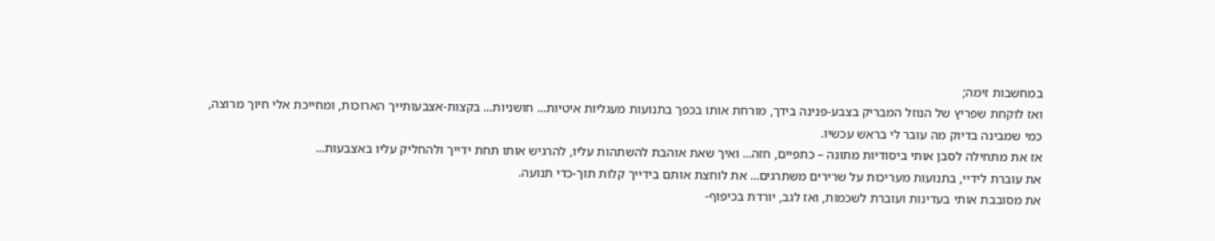במחשבות זימה;
ואז לוקחת שפריץ של הנוזל המבריק בצבע-פנינה בידך, מורחת אותו בכפך בתנועות מעגליות איטיות... חושניות... בקצות-אצבעותייך הארוכות, ומחייכת אלי חיוך מרוצה, כמי שמבינה בדיוק מה עובר לי בראש עכשיו.
אז את מתחילה לסבן אותי ביסודיות מתונה – כתפיים, חזה... ואיך שאת אוהבת להשתהות עליו, להרגיש אותו תחת ידייך ולהחליק עליו באצבעות...
את עוברת לידיי, בתנועות מעריכות על שרירים משתרגים... את לוחצת אותם בידייך קלות תוך-כדי תנועה.
את מסובבת אותי בעדינות ועוברת לשכמות, ואז לגב, יורדת בכיפוף-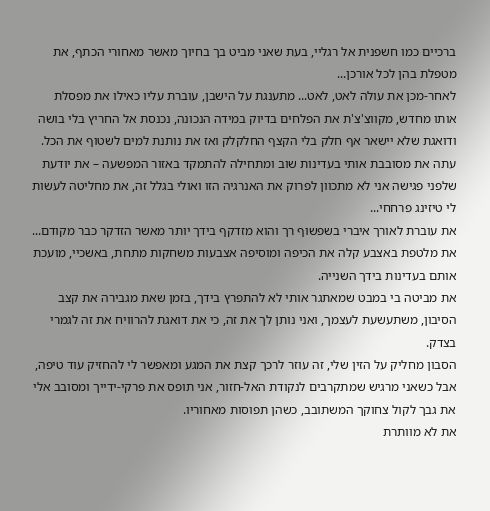ברכיים כמו חשפנית אל רגליי, בעת שאני מביט בך בחיוך מאשר מאחורי הכתף, את מטפלת בהן לכל אורכן...
לאחר-מכן את עולה לאט, לאט... מתענגת על הישבן, עוברת עליו כאילו את מפסלת אותו מחדש, מקווצ'צ'ת את הפלחים בדיוק במידה הנכונה, נכנסת אל החריץ בלי בושה ודואגת שלא יישאר אף חלק בלי הקצף החלקלק ואז את נותנת למים לשטוף את הכל.
עתה את מסובבת אותי בעדינות שוב ומתחילה להתמקד באזור המפשעה – את יודעת שלפני פגישה אני לא מתכוון לפרוק את האנרגיה הזו ואולי בגלל זה, את מחליטה לעשות לי טיזינג פרחחי...
את עוברת לאורך איברי בשפשוף רך והוא מזדקף בידך יותר מאשר הזדקר כבר מקודם...
את מלטפת באצבע קלה את הכיפה ומוסיפה אצבעות משחקות מתחת, באשכיי, מועכת אותם בעדינות בידך השנייה.
את מביטה בי במבט שמאתגר אותי לא להתפרץ בידך, בזמן שאת מגבירה את קצב הסיבון, משתעשעת לעצמך, ואני נותן לך את זה, כי את דואגת להרוויח את זה לגמרי בצדק.
הסבון מחליק על הזין שלי, זה עוזר לרכך קצת את המגע ומאפשר לי להחזיק עוד טיפה,
אבל כשאני מרגיש שמתקרבים לנקודת האל-חזור, אני תופס את פרקי-ידייך ומסובב אלי את גבך לקול צחוקך המשתובב, כשהן תפוסות מאחוריו.
את לא מוותרת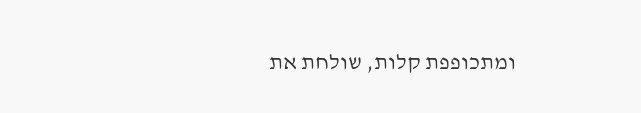ומתכופפת קלות, שולחת את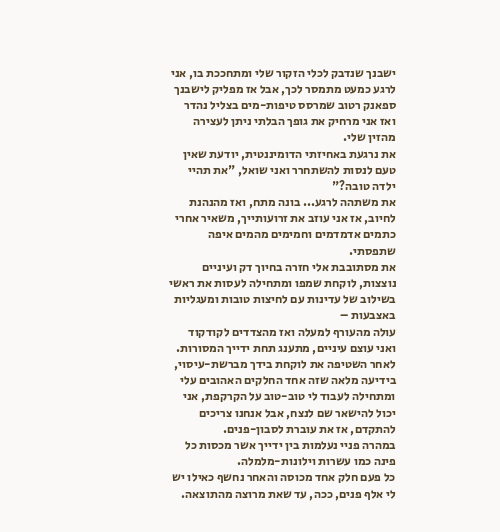ישבנך שנדבק לכלי הזקור שלי ומתחככת בו, אני לרגע כמעט מתמסר לכך, אבל אז מפליק לישבנך ספאנק רטוב שמרסס טיפות-מים בצליל נהדר ואז אני מרחיק את גופך הבלתי ניתן לעצירה מהזין שלי.
את נרגעת באחיזתי הדומיננטית, יודעת שאין טעם לנסות להשתחרר ואני שואל, "את תהיי ילדה טובה?"
את משתהה לרגע... בונה מתח, ואז מהנהנת לחיוב, אז אני עוזב את זרועותייך, משאיר אחרי כתמים אדמדמים וחמימים מהמים איפה שתפסתי.
את מסתובבת אלי חזרה בחיוך דק ועיניים נוצצות, לוקחת שמפו ומתחילה לעסות את ראשי בשילוב של עדינות עם לחיצות טובות ומעגליות באצבעות –
עולה מהעורף למעלה ואז מהצדדים לקודקוד ואני עוצם עיניים, מתענג תחת ידייך המסורות.
לאחר השטיפה את לוקחת בידך מברשת-עיסוי, בידיעה מלאה שזה אחד החלקים האהובים עלי ומתחילה לעבוד לי טוב-טוב על הקרקפת, אני יכול להישאר שם לנצח, אבל אנחנו צריכים להתקדם, אז את עוברת לסבון-פנים.
במהרה פניי נעלמות בין ידייך אשר מכסות כל פינה כמו עשרות וילונות-מלמלה.
כל פעם חלק אחד מכוסה והאחר נחשף כאילו יש לי אלף פנים, ככה, עד שאת מרוצה מהתוצאה.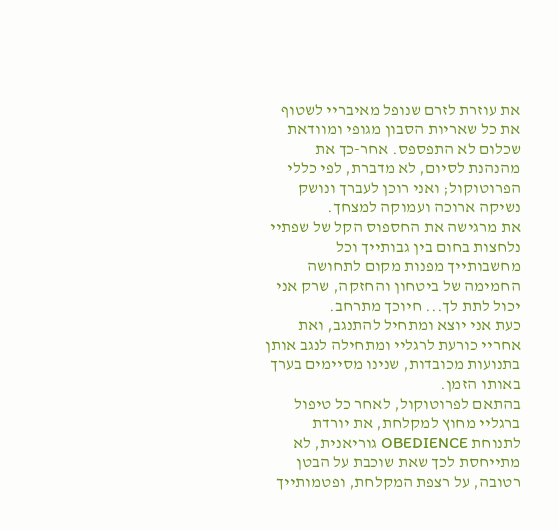את עוזרת לזרם שנופל מאיבריי לשטוף את כל שאריות הסבון מגופי ומוודאת שכלום לא התפספס. אחר-כך את מהנהנת לסיום, לא מדברת, לפי כללי הפרוטוקול; ואני רוכן לעברך ונושק נשיקה ארוכה ועמוקה למצחך.
את מרגישה את החספוס הקל של שפתיי נלחצות בחום בין גבותייך וכל מחשבותייך מפנות מקום לתחושה החמימה של ביטחון והחזקה, שרק אני יכול לתת לך... חיוכך מתרחב.
כעת אני יוצא ומתחיל להתנגב, ואת אחריי כורעת לרגליי ומתחילה לנגב אותן בתנועות מכובדות, שנינו מסיימים בערך באותו הזמן.
בהתאם לפרוטוקול, לאחר כל טיפול ברגליי מחוץ למקלחת, את יורדת לתנוחת OBEDIENCE גוריאנית, לא מתייחסת לכך שאת שוכבת על הבטן רטובה, על רצפת המקלחת, ופטמותייך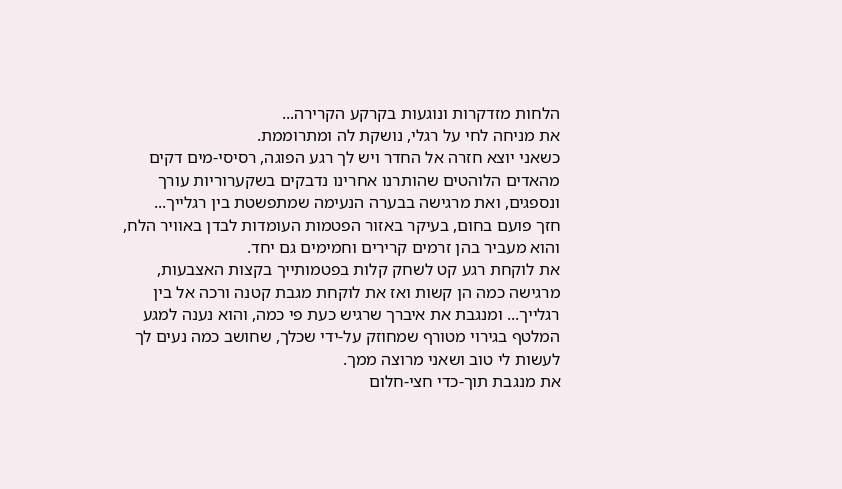הלחות מזדקרות ונוגעות בקרקע הקרירה...
את מניחה לחי על רגלי, נושקת לה ומתרוממת.
כשאני יוצא חזרה אל החדר ויש לך רגע הפוגה, רסיסי-מים דקים מהאדים הלוהטים שהותרנו אחרינו נדבקים בשקערוריות עורך ונספגים, ואת מרגישה בבערה הנעימה שמתפשטת בין רגלייך...
חזך פועם בחום, בעיקר באזור הפטמות העומדות לבדן באוויר הלח, והוא מעביר בהן זרמים קרירים וחמימים גם יחד.
את לוקחת רגע קט לשחק קלות בפטמותייך בקצות האצבעות, מרגישה כמה הן קשות ואז את לוקחת מגבת קטנה ורכה אל בין רגלייך... ומנגבת את איברך שרגיש כעת פי כמה, והוא נענה למגע המלטף בגירוי מטורף שמחוזק על-ידי שכלך, שחושב כמה נעים לך לעשות לי טוב ושאני מרוצה ממך.
את מנגבת תוך-כדי חצי-חלום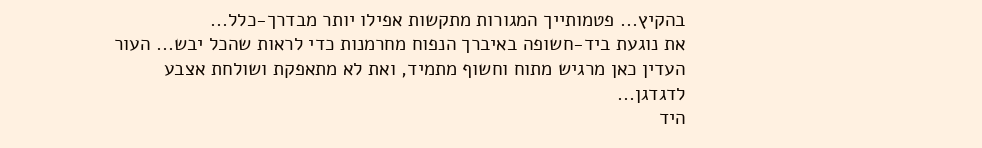בהקיץ... פטמותייך המגורות מתקשות אפילו יותר מבדרך-כלל...
את נוגעת ביד-חשופה באיברך הנפוח מחרמנות כדי לראות שהכל יבש... העור העדין כאן מרגיש מתוח וחשוף מתמיד, ואת לא מתאפקת ושולחת אצבע לדגדגן...
היד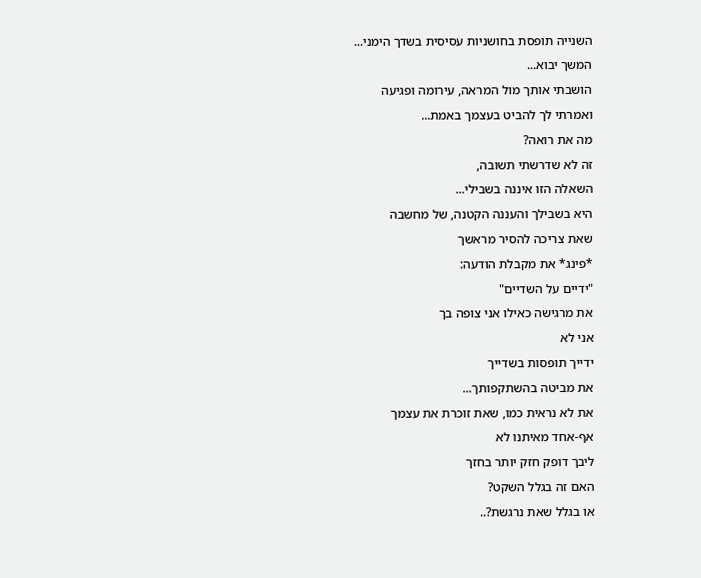השנייה תופסת בחושניות עסיסית בשדך הימני...
המשך יבוא...
הושבתי אותך מול המראה, עירומה ופגיעה
ואמרתי לך להביט בעצמך באמת...
מה את רואה?
זה לא שדרשתי תשובה,
השאלה הזו איננה בשבילי...
היא בשבילך והעננה הקטנה, של מחשבה
שאת צריכה להסיר מראשך
*פינג* את מקבלת הודעה:
"ידיים על השדיים"
את מרגישה כאילו אני צופה בך
אני לא
ידייך תופסות בשדייך
את מביטה בהשתקפותך...
את לא נראית כמו, שאת זוכרת את עצמך
אף-אחד מאיתנו לא
ליבך דופק חזק יותר בחזך
האם זה בגלל השקט?
או בגלל שאת נרגשת?..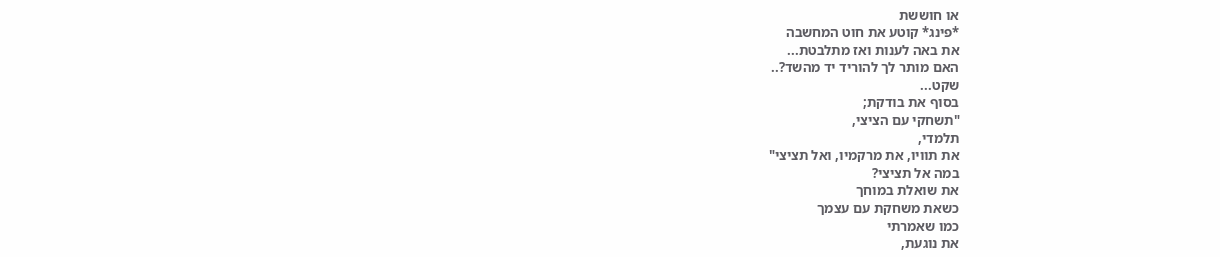או חוששת
*פינג* קוטע את חוט המחשבה
את באה לענות ואז מתלבטת...
האם מותר לך להוריד יד מהשד?..
שקט...
בסוף את בודקת;
"תשחקי עם הציצי,
תלמדי,
את תוויו, את מרקמיו, ואל תציצי"
במה אל תציצי?
את שואלת במוחך
כשאת משחקת עם עצמך
כמו שאמרתי
את נוגעת,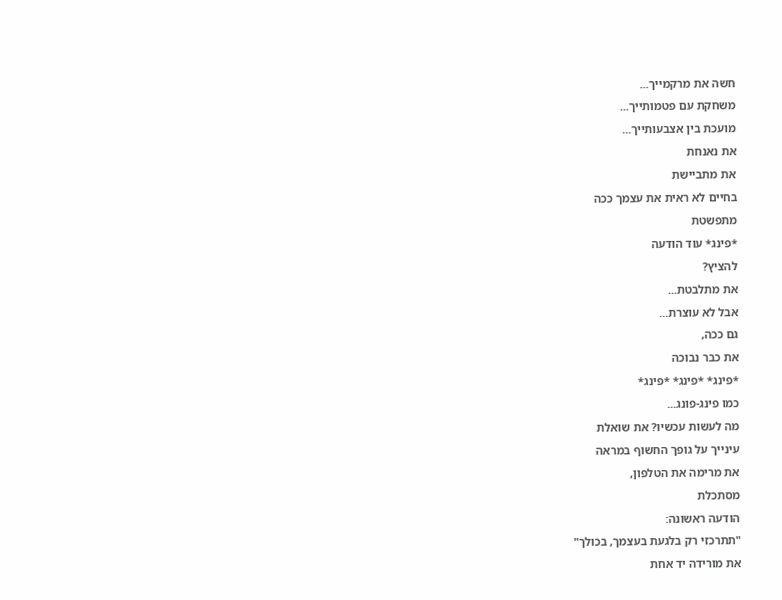חשה את מרקמייך...
משחקת עם פטמותייך...
מועכת בין אצבעותייך...
את נאנחת
את מתביישת
בחיים לא ראית את עצמך ככה
מתפשטת
*פינג* עוד הודעה
להציץ?
את מתלבטת...
אבל לא עוצרת...
גם ככה,
את כבר נבוכה
*פינג* *פינג* *פינג*
כמו פינג-פונג...
מה לעשות עכשיו? את שואלת
עינייך על גופך החשוף במראה
את מרימה את הטלפון,
מסתכלת
הודעה ראשונה:
"תתרכזי רק בלגעת בעצמך, בכולך"
את מורידה יד אחת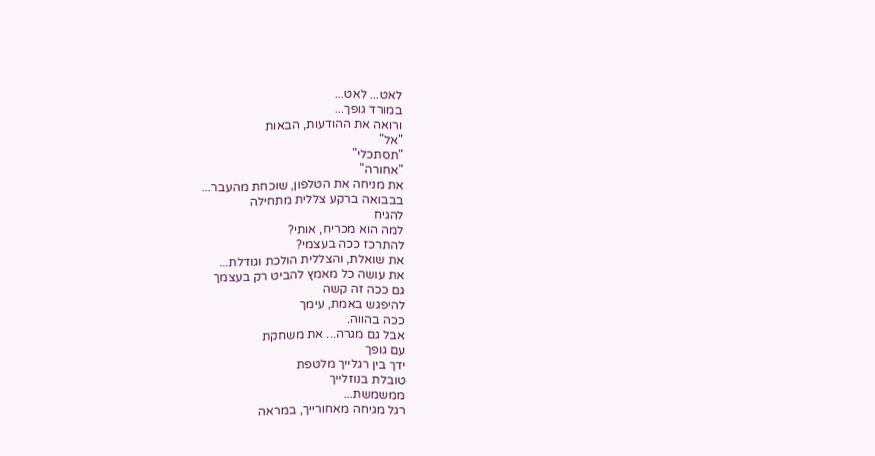לאט... לאט...
במורד גופך...
ורואה את ההודעות, הבאות
"אל"
"תסתכלי"
"אחורה"
את מניחה את הטלפון, שוכחת מהעבר...
בבבואה ברקע צללית מתחילה
להגיח
למה הוא מכריח, אותי?
להתרכז ככה בעצמי?
את שואלת, והצללית הולכת וגודלת...
את עושה כל מאמץ להביט רק בעצמך
גם ככה זה קשה
להיפגש באמת, עימך
ככה בהווה.
אבל גם מגרה... את משחקת
עם גופך
ידך בין רגלייך מלטפת
טובלת בנוזלייך
ממשמשת...
רגל מגיחה מאחורייך, במראה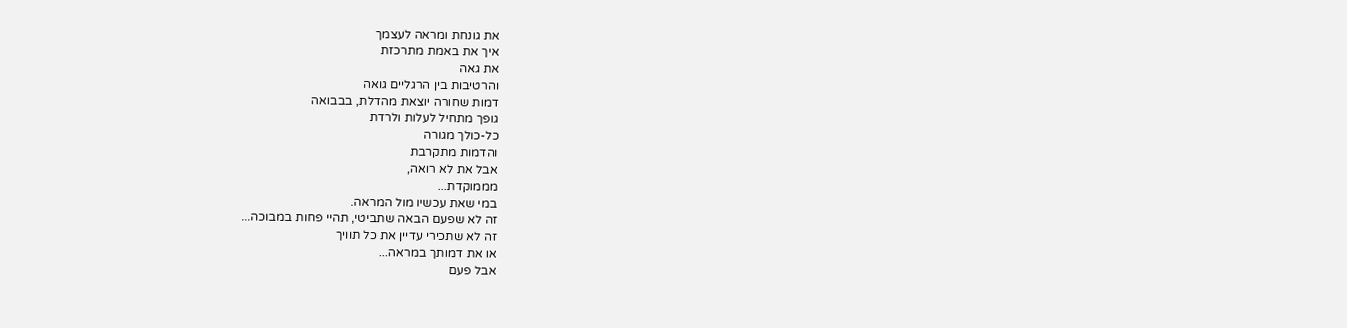את גונחת ומראה לעצמך
איך את באמת מתרכזת
את גאה
והרטיבות בין הרגליים גואה
דמות שחורה יוצאת מהדלת, בבבואה
גופך מתחיל לעלות ולרדת
כל-כולך מגורה
והדמות מתקרבת
אבל את לא רואה,
מממוקדת...
במי שאת עכשיו מול המראה.
זה לא שפעם הבאה שתביטי, תהיי פחות במבוכה...
זה לא שתכירי עדיין את כל תוויך
או את דמותך במראה...
אבל פעם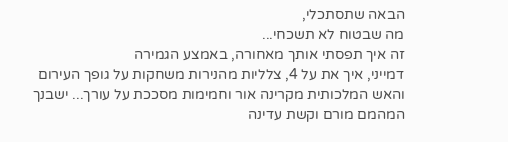הבאה שתסתכלי,
מה שבטוח לא תשכחי...
זה איך תפסתי אותך מאחורה, באמצע הגמירה
דמייני, איך את על 4, צלליות מהנירות משחקות על גופך העירום והאש המלכותית מקרינה אור וחמימות מסככת על עורך... ישבנך המהמם מורם וקשת עדינה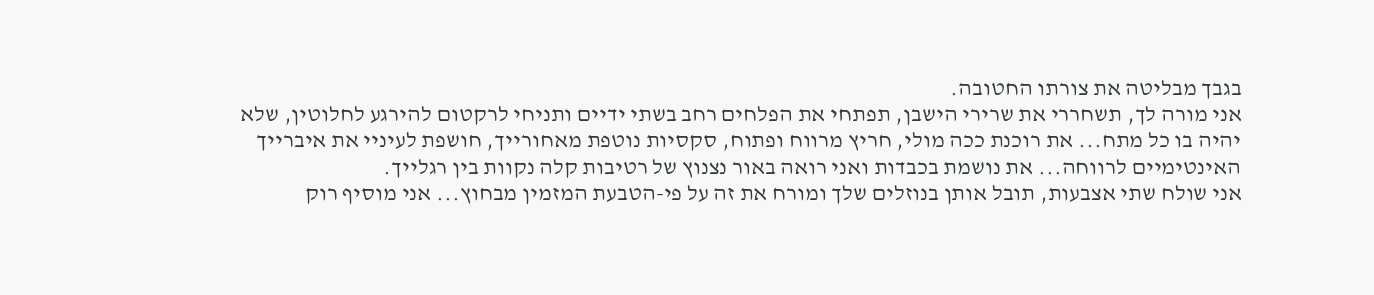בגבך מבליטה את צורתו החטובה.
אני מורה לך, תשחררי את שרירי הישבן, תפתחי את הפלחים רחב בשתי ידיים ותניחי לרקטום להירגע לחלוטין, שלא יהיה בו כל מתח... את רוכנת ככה מולי, חריץ מרווח ופתוח, סקסיות נוטפת מאחורייך, חושפת לעיניי את איברייך האינטימיים לרווחה... את נושמת בכבדות ואני רואה באור נצנוץ של רטיבות קלה נקוות בין רגלייך.
אני שולח שתי אצבעות, תובל אותן בנוזלים שלך ומורח את זה על פי-הטבעת המזמין מבחוץ... אני מוסיף רוק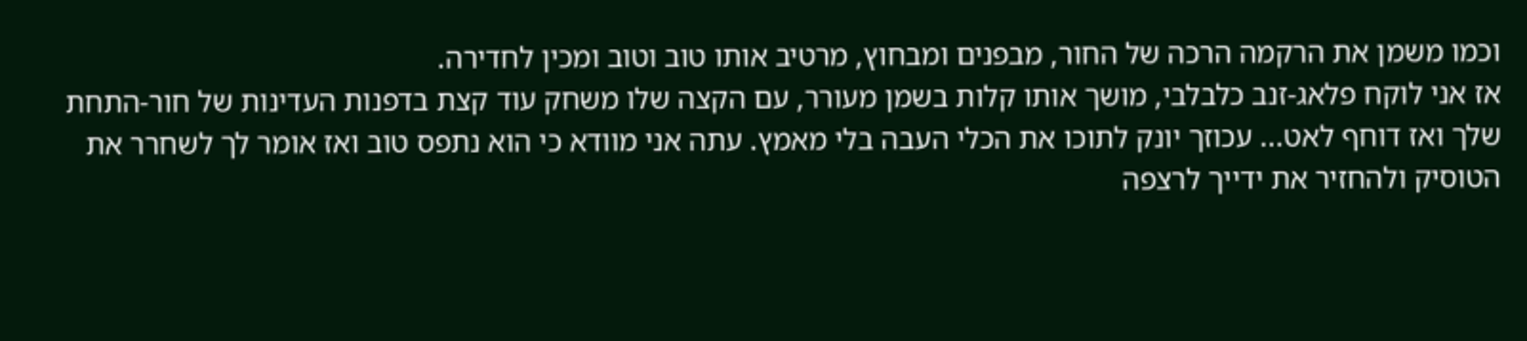וכמו משמן את הרקמה הרכה של החור, מבפנים ומבחוץ, מרטיב אותו טוב וטוב ומכין לחדירה.
אז אני לוקח פלאג-זנב כלבלבי, מושך אותו קלות בשמן מעורר, עם הקצה שלו משחק עוד קצת בדפנות העדינות של חור-התחת שלך ואז דוחף לאט... עכוזך יונק לתוכו את הכלי העבה בלי מאמץ. עתה אני מוודא כי הוא נתפס טוב ואז אומר לך לשחרר את הטוסיק ולהחזיר את ידייך לרצפה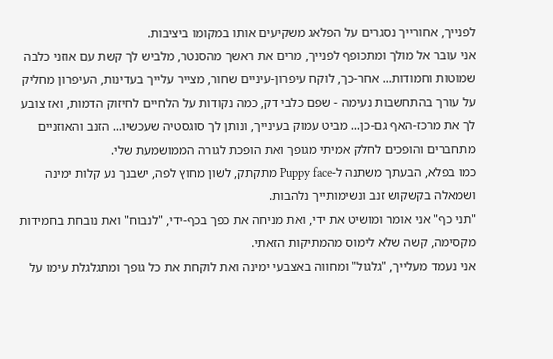לפנייך, אחורייך נסגרים על הפלאג משקיעים אותו במקומו ביציבות.
אני עובר אל מולך ומתכופף לפנייך, מרים את ראשך מהסנטר, מלביש לך קשת עם אוזני כלבה שמוטות וחמודות... אחר-כך, לוקח עיפרון-עיניים שחור, מצייר עלייך בעדינות, העיפרון מחליק על עורך בהתחשבות נעימה - שפם כלבי דק, כמה נקודות על הלחיים לחיזוק הדמות, ואז צובע לך את מרכז-האף גם-כן... מביט עמוק בעינייך, ונותן לך סוגסטיה שעכשיו... הזנב והאוזניים מתחברים והופכים לחלק אמיתי מגופך ואת הופכת לגורה הממושמעת שלי.
כמו בפלא, הבעתך משתנה ל-Puppy face מתקתק, לשון מחוץ לפה, ישבנך נע קלות ימינה ושמאלה בקשקוש זנב ונשימותייך נלהבות.
"תני כף" אני אומר ומושיט את ידי, ואת מניחה את כפך בכף-ידי, "לנבוח" ואת נובחת בחמידות מקסימה, קשה שלא לימוס מהמתיקות הזאתי.
אני נעמד מעלייך, "גלגול" ומחווה באצבעי ימינה ואת לוקחת את כל גופך ומתגלגלת עימו על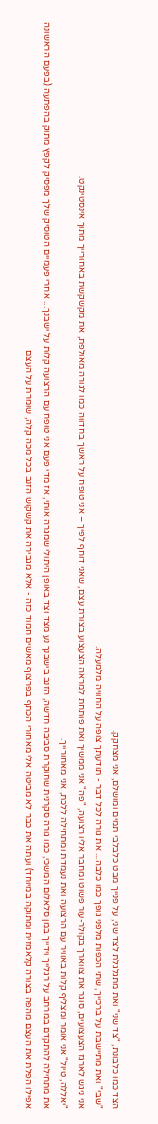הצד כמו כלבונת, "צד שני" ואת מתגלגלת לצד שני, על פנייך מבט כלבלבי תמים ומושלם, אני מצחקק.
"שבי" ואת מתיישבת על ברכייך, שתי הכפות מלפני גופך כמו כלבה... את גורה לכל דבר - תודעתך צופה על החוויה מלמעלה.
אני ניגש לארגז הצעצועים, סוגר את צווארך בקולר-עור פשוט ומחבר אליו רצועה, "פה" אני ממשיך ואת פותחת למראה הצעצוע בצורת עצם, שאני דוחף לפיך – אני טופח על ראשך בחדווה כמו לגורה מאולפת, את מקשקשת באחורייך מתוך אינסטינקט.
"יאללה, טיול" אני אומר ומצליף קלות באוויר עם הרצועה ואת נעמדת ומתחילה ללכת, אני מאחורייך.
את מתחילה להתקדם במרחב על רגלייך וידייך במן סלאלום המשכי, כמו גורה סקרנית שחוקרת סביבה חדשה, הזנב בישבנך נע מצד וצד באופן היתולי שמגרה אותי, אז מדי פעם אני טופח עם הרצועה קלות על ישבנך... אחרי פעמיים הטוסיק שלך מפסיק לקפץ מתוק בהפתעה (בפעם הראשונה אפילו הפלת את העצם מהפה בצורה קלאמזית ומתוקה במיוחד) ועתה את כבר לא מביטה אלי מאחורי הכתף בפרצוף מאשים חמוד כזה - אלא מגבירה את קשקוש הזנב בכל מכה קלה, שומרת על העצם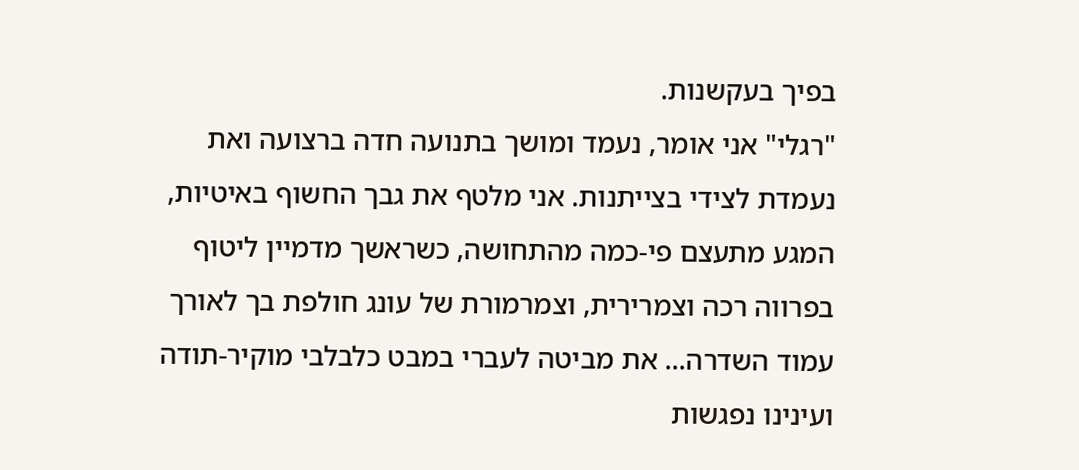בפיך בעקשנות.
"רגלי" אני אומר, נעמד ומושך בתנועה חדה ברצועה ואת נעמדת לצידי בצייתנות. אני מלטף את גבך החשוף באיטיות, המגע מתעצם פי-כמה מהתחושה, כשראשך מדמיין ליטוף בפרווה רכה וצמרירית, וצמרמורת של עונג חולפת בך לאורך עמוד השדרה... את מביטה לעברי במבט כלבלבי מוקיר-תודה ועינינו נפגשות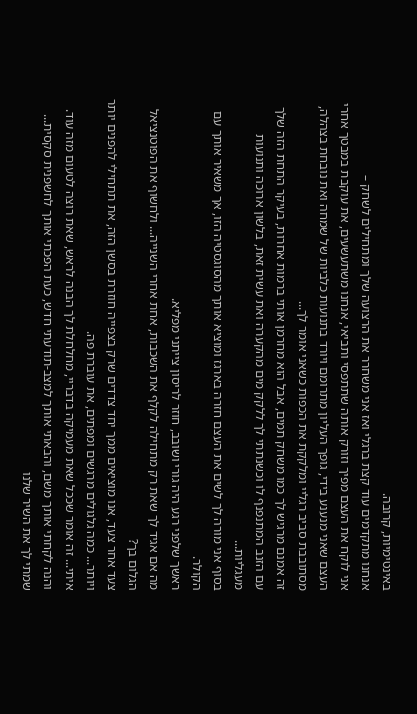באינטימיות, קרובה.
אנחנו מתקדמים עוד קצת ברגלי ואז אני משחרר את הרצועה שלך ומתחילים לשחק –
אני לוקח את העצם מפיך וזורק אותה שתתפסי ותביאי, אנחנו משתעשעים, את עוקבת במבטך אחרי העצם שאני מנענע בידי, גופך העליון מתרומם ויורד בתנועות כלביות של שמחה ואת נובחת בצהלה, מסתובבת סביב רגליי ומלקקת את הכפות כשאני אומר לך...
זה אמנם מרגיש לך כמו משחק תמים, אבל הוא מחרמן אותי ברמות אחרות, בעיקר התחת הזה שלך עם הזנב המתנפנף לו וכשנתתי לך ללקק מים מהקערה ואת עשית זאת, בלשון ארוכה ותנועות מעגליות...
בסוף אני מורה לך לשים את העצם חזרה בארגז ומוציא אותך מהסוגסטיה הזו, אך משאיר אותך עם הקולר.
ראשך שלפני רגע היה גורי ושובב, חוזר לריסון צייתני מפליא.
מה אם אגיד לך שאת רק מתחילה לקלף את השכבות, אחת אחרי השנייה... ולחשוף את הפוטנציאל הגלום בך?
צעד אחר צעד, אנו מוציאים ממך יחד צדדים שרק בצפייה חוזרת בסשן הזה, את תתחילי להפנים יותר ויותר... כמה גלגולים מרגשים ומפתים, את עוברת פה.
איתי... זה אומר שככל שאת מעמיקה בדבריי, מחלחלת לך הבנה לראש, שאת רוצה לטעום מזה עוד.
והנה לקחתי אותך משם, והבאתי אותך למצב-תודעתי חדש, כעת הפכתי אותך לחשפנית סקסית...
שמתי לך את השיר שלנו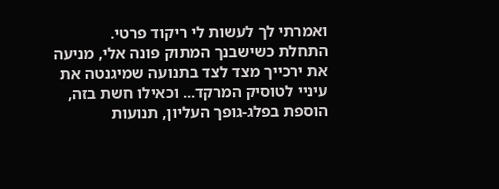ואמרתי לך לעשות לי ריקוד פרטי.
התחלת כשישבנך המתוק פונה אלי, מניעה את ירכייך מצד לצד בתנועה שמיגנטה את עיניי לטוסיק המרקד... וכאילו חשת בזה, הוספת בפלג-גופך העליון, תנועות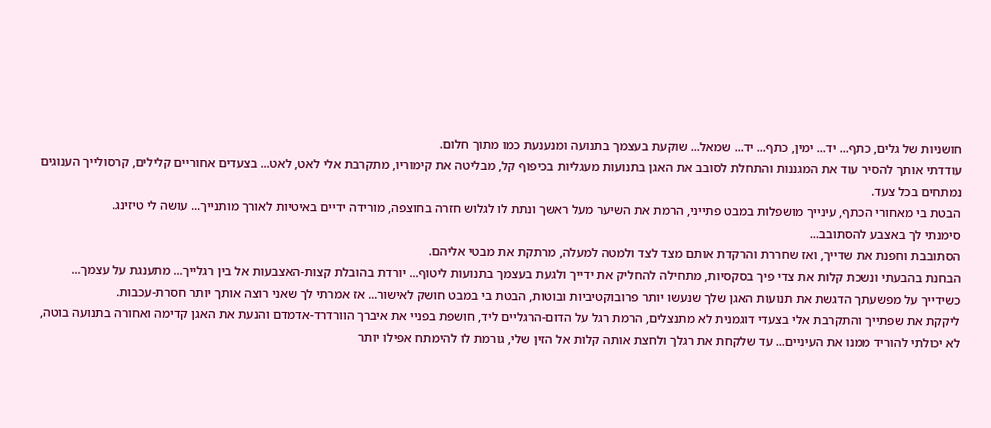חושניות של גלים, כתף... יד... ימין, כתף... יד... שמאל... שוקעת בעצמך בתנועה ומנענעת כמו מתוך חלום.
עודדתי אותך להסיר עוד את המגננות והתחלת לסובב את האגן בתנועות מעגליות בכיפוף קל, מבליטה את קימוריו, מתקרבת אלי לאט, לאט... בצעדים אחוריים קלילים, קרסולייך הענוגים נמתחים בכל צעד.
הבטת בי מאחורי הכתף, עינייך מושפלות במבט פתייני, הרמת את השיער מעל ראשך ונתת לו לגלוש חזרה בחוצפה, מורידה ידיים באיטיות לאורך מותנייך... עושה לי טיזינג.
סימנתי לך באצבע להסתובב...
הסתובבת וחפנת את שדייך, ואז שחררת והרקדת אותם מצד לצד ולמטה למעלה, מרתקת את מבטי אליהם.
הבחנת בהבעתי ונשכת קלות את צדי פיך בסקסיות, מתחילה להחליק את ידייך ולגעת בעצמך בתנועות ליטוף... יורדת בהובלת קצות-האצבעות אל בין רגלייך... מתענגת על עצמך...
כשידייך על מפשעתך הדגשת את תנועות האגן שלך שנעשו יותר פרובוקטיביות ובוטות, הבטת בי במבט חושק לאישור... אז אמרתי לך שאני רוצה אותך יותר חסרת-עכבות.
ליקקת את שפתייך והתקרבת אלי בצעדי דוגמנית לא מתנצלים, הרמת רגל על הדום-הרגליים ליד, חושפת בפניי את איברך הוורדרד-אדמדם והנעת את האגן קדימה ואחורה בתנועה בוטה, לא יכולתי להוריד ממנו את העיניים... עד שלקחת את רגלך ולחצת אותה קלות אל הזין שלי, גורמת לו להימתח אפילו יותר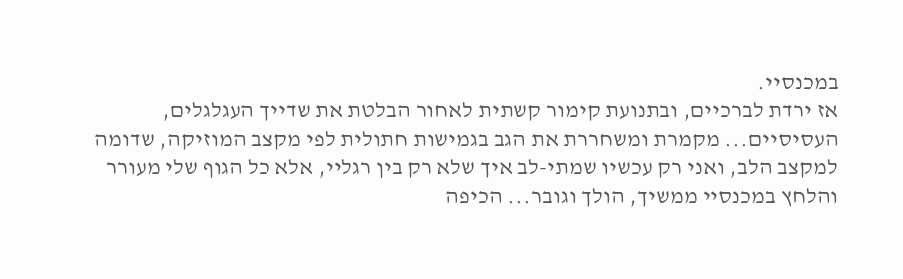במכנסיי.
אז ירדת לברכיים, ובתנועת קימור קשתית לאחור הבלטת את שדייך העגלגלים, העסיסיים... מקמרת ומשחררת את הגב בגמישות חתולית לפי מקצב המוזיקה, שדומה למקצב הלב, ואני רק עכשיו שמתי-לב איך שלא רק בין רגליי, אלא כל הגוף שלי מעורר והלחץ במכנסיי ממשיך, הולך וגובר... הכיפה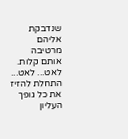שנדבקת אליהם מרטיבה אותם קלות.
לאט... לאט... התחלת להזיז את כל גופך העליון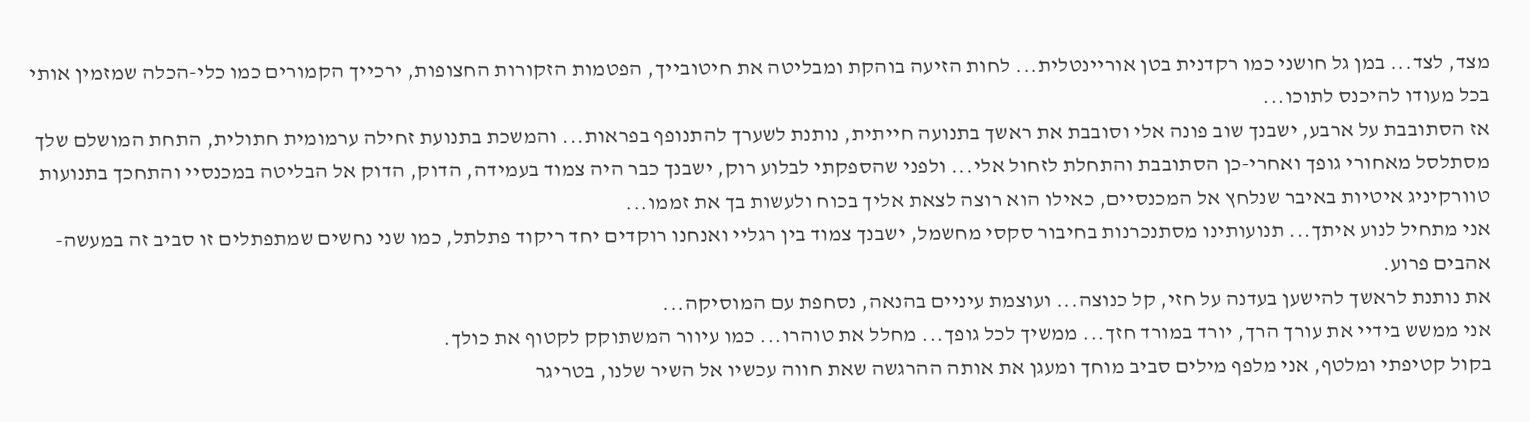מצד, לצד... במן גל חושני כמו רקדנית בטן אוריינטלית... לחות הזיעה בוהקת ומבליטה את חיטובייך, הפטמות הזקורות החצופות, ירכייך הקמורים כמו כלי-הכלה שמזמין אותי בכל מעודו להיכנס לתוכו...
אז הסתובבת על ארבע, ישבנך שוב פונה אלי וסובבת את ראשך בתנועה חייתית, נותנת לשערך להתנופף בפראות... והמשכת בתנועת זחילה ערמומית חתולית, התחת המושלם שלך מסתלסל מאחורי גופך ואחרי-כן הסתובבת והתחלת לזחול אלי... ולפני שהספקתי לבלוע רוק, ישבנך כבר היה צמוד בעמידה, הדוק, הדוק אל הבליטה במכנסיי והתחכך בתנועות טוורקיניג איטיות באיבר שנלחץ אל המכנסיים, כאילו הוא רוצה לצאת אליך בכוח ולעשות בך את זממו...
אני מתחיל לנוע איתך... תנועותינו מסתנכרנות בחיבור סקסי מחשמל, ישבנך צמוד בין רגליי ואנחנו רוקדים יחד ריקוד פתלתל, כמו שני נחשים שמתפתלים זו סביב זה במעשה-אהבים פרוע.
את נותנת לראשך להישען בעדנה על חזי, קל כנוצה... ועוצמת עיניים בהנאה, נסחפת עם המוסיקה...
אני ממשש בידיי את עורך הרך, יורד במורד חזך... ממשיך לכל גופך... מחלל את טוהרו... כמו עיוור המשתוקק לקטוף את כולך.
בקול קטיפתי ומלטף, אני מלפף מילים סביב מוחך ומעגן את אותה ההרגשה שאת חווה עכשיו אל השיר שלנו, בטריגר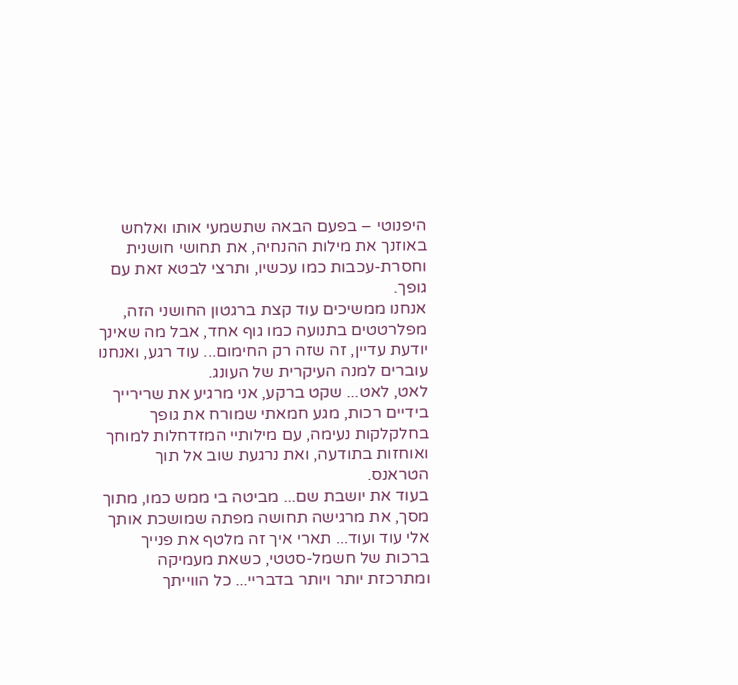היפנוטי – בפעם הבאה שתשמעי אותו ואלחש באוזנך את מילות ההנחיה, את תחושי חושנית וחסרת-עכבות כמו עכשיו, ותרצי לבטא זאת עם גופך.
אנחנו ממשיכים עוד קצת ברגטון החושני הזה, מפלרטטים בתנועה כמו גוף אחד, אבל מה שאינך יודעת עדיין, זה שזה רק החימום... עוד רגע, ואנחנו עוברים למנה העיקרית של העונג.
לאט, לאט... שקט ברקע, אני מרגיע את שרירייך בידיים רכות, מגע חמאתי שמורח את גופך בחלקלקות נעימה, עם מילותיי המזדחלות למוחך ואוחזות בתודעה, ואת נרגעת שוב אל תוך הטראנס.
בעוד את יושבת שם... מביטה בי ממש כמו, מתוך מסך, את מרגישה תחושה מפתה שמושכת אותך אלי עוד ועוד... תארי איך זה מלטף את פנייך ברכות של חשמל-סטטי, כשאת מעמיקה ומתרכזת יותר ויותר בדבריי... כל הווייתך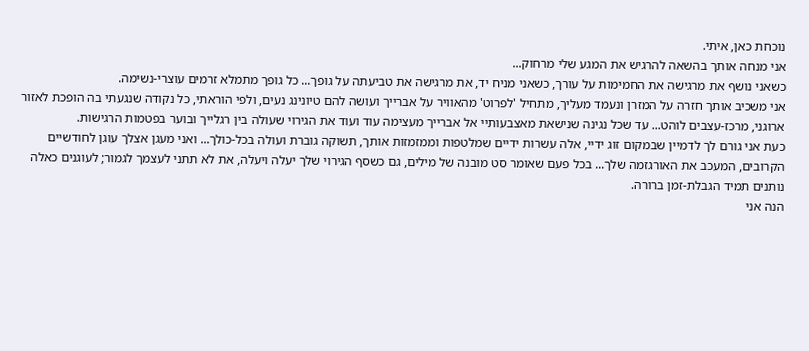נוכחת כאן, איתי.
אני מנחה אותך בהשאה להרגיש את המגע שלי מרחוק...
כשאני נושף את מרגישה את החמימות על עורך, כשאני מניח יד, את מרגישה את טביעתה על גופך... כל גופך מתמלא זרמים עוצרי-נשימה.
אני משכיב אותך חזרה על המזרן ונעמד מעליך, מתחיל 'לפרוט' מהאוויר על אברייך ועושה להם טיונינג נעים, ולפי הוראתי, כל נקודה שנגעתי בה הופכת לאזור ארוגני, מרכז-עצבים לוהט... עד שכל נגינה שנישאת מאצבעותיי אל אברייך מעצימה עוד ועוד את הגירוי שעולה בין רגלייך ובוער בפטמות הרגישות.
כעת אני גורם לך לדמיין שבמקום זוג ידיי, אלה עשרות ידיים שמלטפות וממזמזות אותך, תשוקה גוברת ועולה בכל-כולך... ואני מעגן אצלך עוגן לחודשיים הקרובים, המעכב את האורגזמה שלך... בכל פעם שאומר סט מובנה של מילים, גם כשסף הגירוי שלך יעלה ויעלה, את לא תתני לעצמך לגמור; לעוגנים כאלה נותנים תמיד הגבלת-זמן ברורה.
הנה אני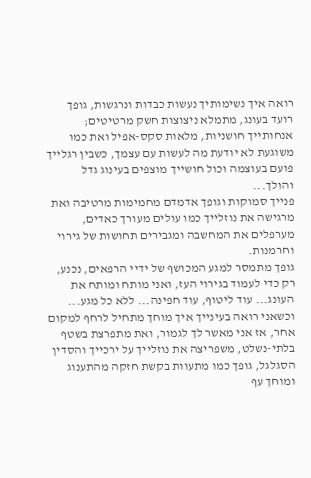רואה איך נשימותיך נעשות כבדות ונרגשות, גופך רועד בעונג, מתמלא ניצוצות חשק מרטיטים; אנחותייך חושניות, מלאות סקס-אפיל ואת כמו משוגעת לא יודעת מה לעשות עם עצמך, כשבין רגלייך פועם בעוצמה וכול חושייך מוצפים בעינוג גדל והולך...
פנייך סמוקות וגופך אדמדם מחמימות מרטיבה ואת מרגישה את נוזלייך כמו עולים מעורך כאדים, מערפלים את המחשבה ומגבירים תחושות של גירוי וחרמנות.
גופך מתמסר למגע המכושף של ידיי הרפאים, נכנע, רק כדי לעמוד בגירוי העז, ואני מותח ומותח את העונג... עוד ליטוף, עוד חפינה... ללא כל מגע... וכשאני רואה בעינייך איך מוחך מתחיל לרחף למקום אחר, אז אני מאשר לך לגמור, ואת מתפרצת בשטף בלתי-נשלט, משפריצה את נוזלייך על ירכייך והסדין הסגלגל, גופך כמו מתעוות בקשת חזקה מהתענוג ומוחך עף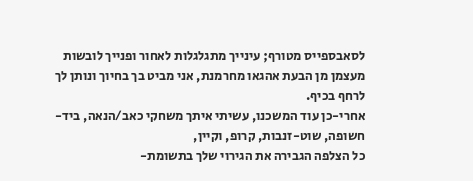לסאבספייס מטורף; עינייך מתגלגלות לאחור ופנייך לובשות מעצמן מן הבעת אהגאו מחרמנת, אני מביט בך בחיוך ונותן לך לרחף בכיף.
אחרי-כן עוד המשכנו, עשיתי איתך משחקי כאב/הנאה, ביד-חשופה, שוט-זנבות, קרופ, וקיין,
כל הצלפה הגבירה את הגירוי שלך בתשומת-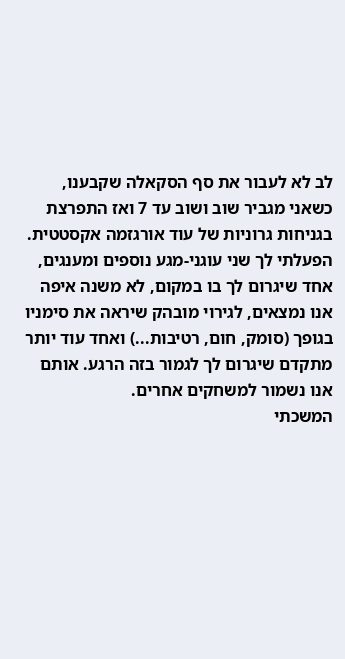לב לא לעבור את סף הסקאלה שקבענו, כשאני מגביר שוב ושוב עד 7 ואז התפרצת בגניחות גרוניות של עוד אורגזמה אקסטטית.
הפעלתי לך שני עוגני-מגע נוספים ומענגים, אחד שיגרום לך בו במקום, לא משנה איפה אנו נמצאים, לגירוי מובהק שיראה את סימניו בגופך (סומק, חום, רטיבות...) ואחד עוד יותר מתקדם שיגרום לך לגמור בזה הרגע. אותם אנו נשמור למשחקים אחרים.
המשכתי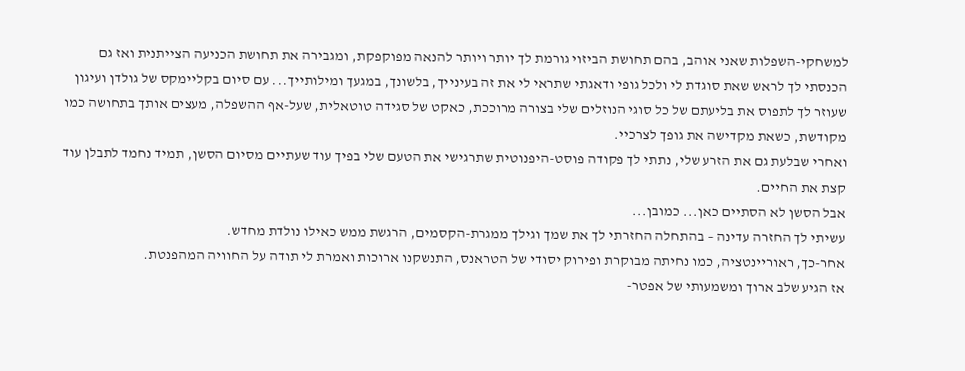למשחקי-השפלות שאני אוהב, בהם תחושת הביזוי גורמת לך יותר ויותר להנאה מפוקפקת, ומגבירה את תחושת הכניעה הצייתנית ואז גם הכנסתי לך לראש שאת סוגדת לי ולכל גופי ודאגתי שתראי לי את זה בעינייך, בלשונך, במגעך ומילותייך... עם סיום בקליימקס של גולדן ועיגון שעוזר לך לתפוס את בליעתם של כל סוגי הנוזלים שלי בצורה מרוככת, כאקט של סגידה טוטאלית, שעל-אף ההשפלה, מעצים אותך בתחושה כמו מקודשת, כשאת מקדישה את גופך לצרכיי.
ואחרי שבלעת גם את הזרע שלי, נתתי לך פקודה פוסט-היפנוטית שתרגישי את הטעם שלי בפיך עוד שעתיים מסיום הסשן, תמיד נחמד לתבלן עוד קצת את החיים.
אבל הסשן לא הסתיים כאן... כמובן...
עשיתי לך החזרה עדינה – בהתחלה החזרתי לך את שמך וגילך ממגרת-הקסמים, הרגשת ממש כאילו נולדת מחדש.
אחר-כך, ראוריינטציה, כמו נחיתה מבוקרת ופירוק יסודי של הטראנס, התנשקנו ארוכות ואמרת לי תודה על החוויה המהפנטת.
אז הגיע שלב ארוך ומשמעותי של אפטר-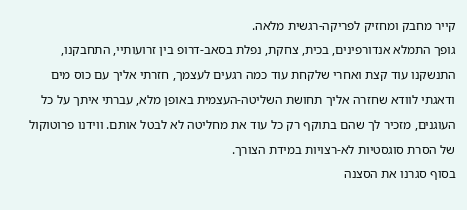קייר מחבק ומחזיק לפריקה-רגשית מלאה.
גופך התמלא אנדורפינים, בכית, צחקת, נפלת בסאב-דרופ בין זרועותיי, התחבקנו, התנשקנו עוד קצת ואחרי שלקחת עוד כמה רגעים לעצמך, חזרתי אליך עם כוס מים ודאגתי לוודא שחזרה אליך תחושת השליטה-העצמית באופן מלא, עברתי איתך על כל העוגנים, מזכיר לך שהם בתוקף רק כל עוד את מחליטה לא לבטל אותם. ווידנו פרוטוקול של הסרת סוגסטיות לא-רצויות במידת הצורך.
בסוף סגרנו את הסצנה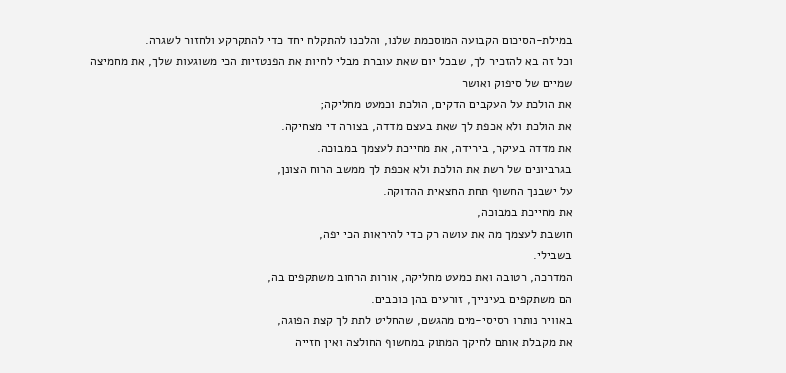במילת-הסיכום הקבועה המוסכמת שלנו, והלכנו להתקלח יחד כדי להתקרקע ולחזור לשגרה.
וכל זה בא להזכיר לך, שבכל יום שאת עוברת מבלי לחיות את הפנטזיות הכי משוגעות שלך, את מחמיצה שמיים של סיפוק ואושר
את הולכת על העקבים הדקים, הולכת וכמעט מחליקה;
את הולכת ולא אכפת לך שאת בעצם מדדה, בצורה די מצחיקה.
את מדדה בעיקר, בירידה, את מחייכת לעצמך במבוכה.
בגרביונים של רשת את הולכת ולא אכפת לך ממשב הרוח הצונן,
על ישבנך החשוף תחת החצאית ההדוקה.
את מחייכת במבוכה,
חושבת לעצמך מה את עושה רק כדי להיראות הכי יפה,
בשבילי.
המדרכה, רטובה ואת כמעט מחליקה, אורות הרחוב משתקפים בה,
הם משתקפים בעינייך, זורעים בהן כוכבים.
באוויר נותרו רסיסי-מים מהגשם, שהחליט לתת לך קצת הפוגה,
את מקבלת אותם לחיקך המתוק במחשוף החולצה ואין חזייה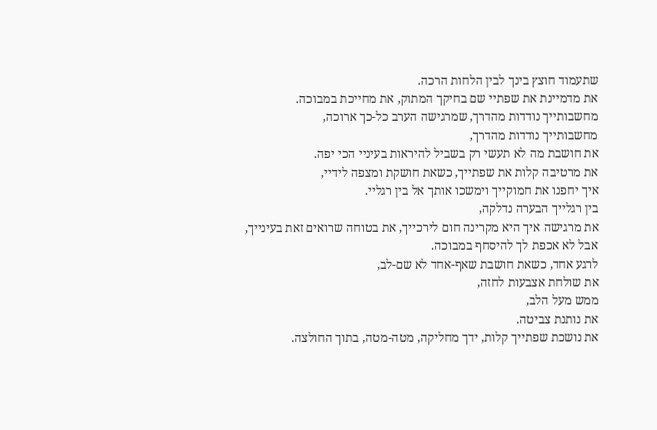שתעמוד חוצץ בינך לבין הלחות הרכה.
את מדמיינת את שפתיי שם בחיקך המתוק, את מחייכת במבוכה.
מחשבותייך נודדות מהדרך, שמרגישה הערב כל-כך ארוכה,
מחשבותייך נודדות מהדרך,
את חושבת מה לא תעשי רק בשביל להיראות בעיניי הכי יפה.
את מרטיבה קלות את שפתייך, כשאת חושקת ומצפה לידיי,
איך יחפנו את חמוקייך וימשכו אותך אל בין רגליי.
בין רגלייך הבערה נדלקה,
את מרגישה איך היא מקרינה חום לירכייך, את בטוחה שרואים זאת בעינייך,
אבל לא אכפת לך להיסחף במבוכה.
לרגע אחד, כשאת חושבת שאף-אחד לא שם-לב,
את שולחת אצבעות לחזה,
ממש מעל הלב,
את נותנת צביטה.
את נושכת שפתייך קלות, ידך מחליקה, מטה-מטה, בתוך החולצה.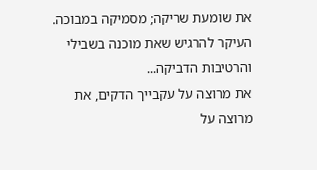את שומעת שריקה; מסמיקה במבוכה.
העיקר להרגיש שאת מוכנה בשבילי
והרטיבות הדביקה...
את מרוצה על עקבייך הדקים, את מרוצה על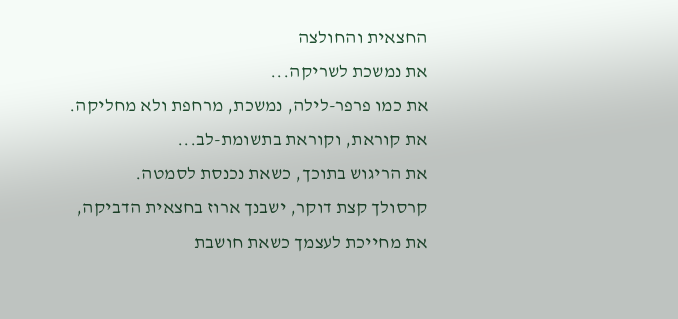החצאית והחולצה
את נמשכת לשריקה...
את כמו פרפר-לילה, נמשכת, מרחפת ולא מחליקה.
את קוראת, וקוראת בתשומת-לב...
את הריגוש בתוכך, כשאת נכנסת לסמטה.
קרסולך קצת דוקר, ישבנך ארוז בחצאית הדביקה,
את מחייכת לעצמך כשאת חושבת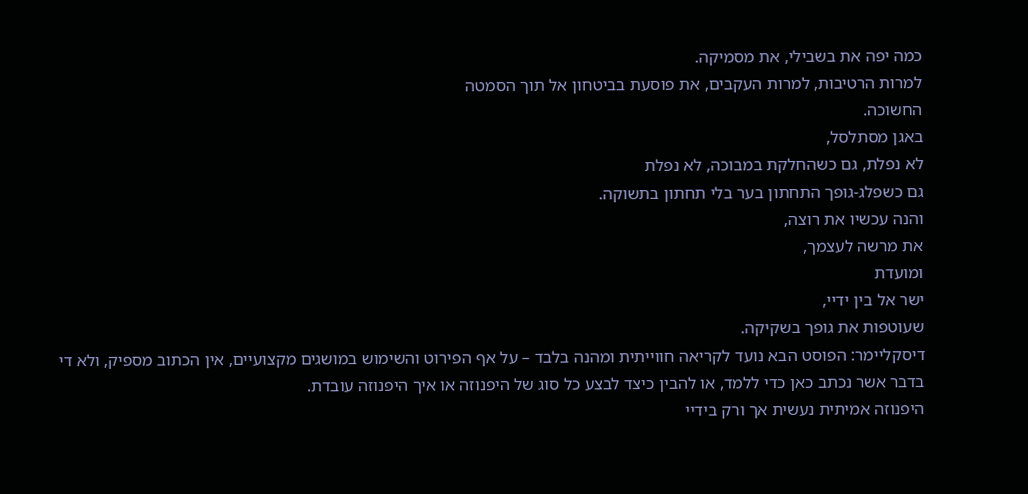כמה יפה את בשבילי, את מסמיקה.
למרות הרטיבות, למרות העקבים, את פוסעת בביטחון אל תוך הסמטה
החשוכה.
באגן מסתלסל,
לא נפלת, גם כשהחלקת במבוכה, לא נפלת
גם כשפלג-גופך התחתון בער בלי תחתון בתשוקה.
והנה עכשיו את רוצה,
את מרשה לעצמך,
ומועדת
ישר אל בין ידיי,
שעוטפות את גופך בשקיקה.
דיסקליימר: הפוסט הבא נועד לקריאה חווייתית ומהנה בלבד – על אף הפירוט והשימוש במושגים מקצועיים, אין הכתוב מספיק, ולא די בדבר אשר נכתב כאן כדי ללמד, או להבין כיצד לבצע כל סוג של היפנוזה או איך היפנוזה עובדת.
היפנוזה אמיתית נעשית אך ורק בידיי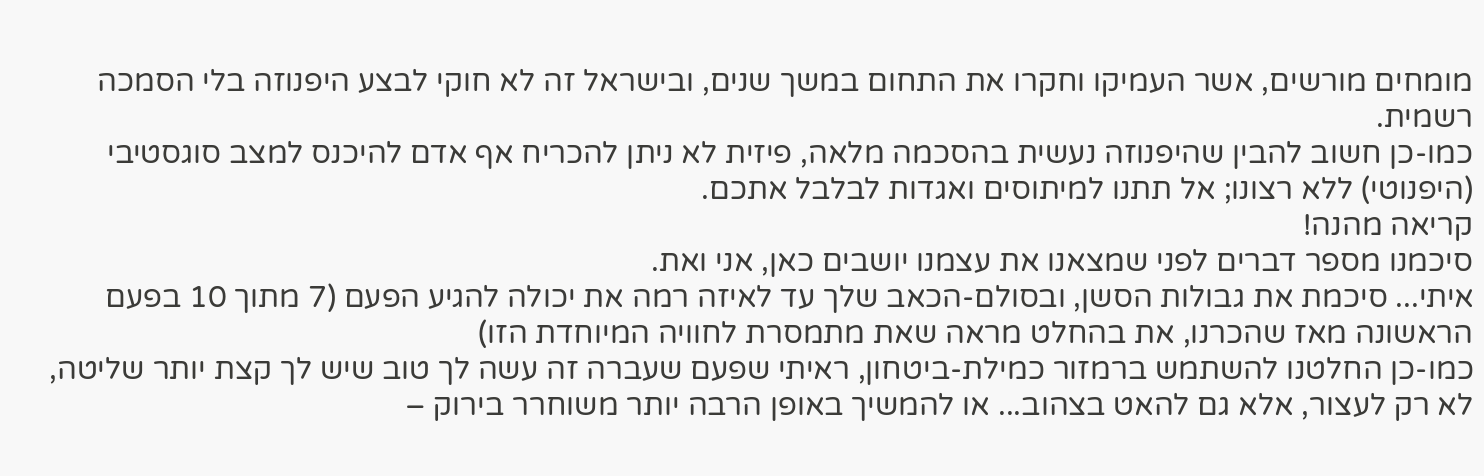מומחים מורשים, אשר העמיקו וחקרו את התחום במשך שנים, ובישראל זה לא חוקי לבצע היפנוזה בלי הסמכה רשמית.
כמו-כן חשוב להבין שהיפנוזה נעשית בהסכמה מלאה, פיזית לא ניתן להכריח אף אדם להיכנס למצב סוגסטיבי (היפנוטי) ללא רצונו; אל תתנו למיתוסים ואגדות לבלבל אתכם.
קריאה מהנה!
סיכמנו מספר דברים לפני שמצאנו את עצמנו יושבים כאן, אני ואת.
איתי... סיכמת את גבולות הסשן, ובסולם-הכאב שלך עד לאיזה רמה את יכולה להגיע הפעם (7 מתוך 10 בפעם הראשונה מאז שהכרנו, את בהחלט מראה שאת מתמסרת לחוויה המיוחדת הזו)
כמו-כן החלטנו להשתמש ברמזור כמילת-ביטחון, ראיתי שפעם שעברה זה עשה לך טוב שיש לך קצת יותר שליטה, לא רק לעצור, אלא גם להאט בצהוב... או להמשיך באופן הרבה יותר משוחרר בירוק –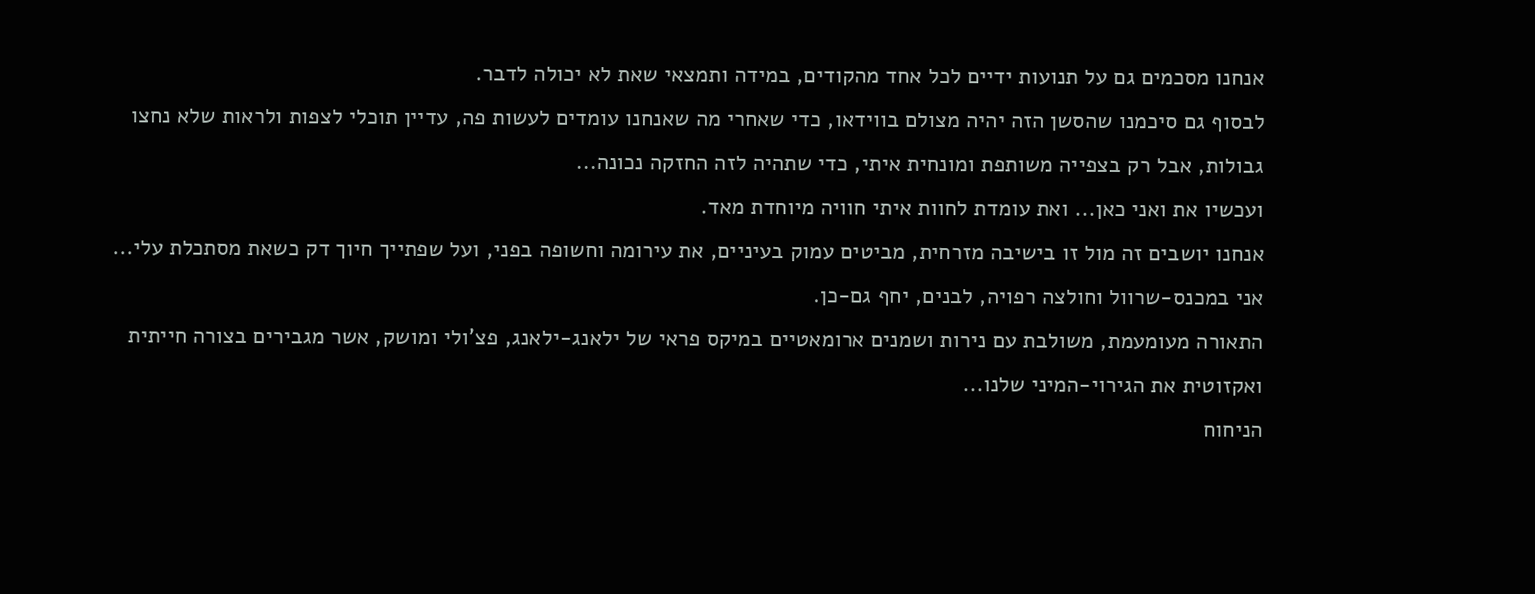אנחנו מסכמים גם על תנועות ידיים לכל אחד מהקודים, במידה ותמצאי שאת לא יכולה לדבר.
לבסוף גם סיכמנו שהסשן הזה יהיה מצולם בווידאו, כדי שאחרי מה שאנחנו עומדים לעשות פה, עדיין תוכלי לצפות ולראות שלא נחצו גבולות, אבל רק בצפייה משותפת ומונחית איתי, כדי שתהיה לזה החזקה נכונה...
ועכשיו את ואני כאן... ואת עומדת לחוות איתי חוויה מיוחדת מאד.
אנחנו יושבים זה מול זו בישיבה מזרחית, מביטים עמוק בעיניים, את עירומה וחשופה בפני, ועל שפתייך חיוך דק כשאת מסתכלת עלי... אני במכנס-שרוול וחולצה רפויה, לבנים, יחף גם-כן.
התאורה מעומעמת, משולבת עם נירות ושמנים ארומאטיים במיקס פראי של ילאנג-ילאנג, פצ'ולי ומושק, אשר מגבירים בצורה חייתית ואקזוטית את הגירוי-המיני שלנו...
הניחוח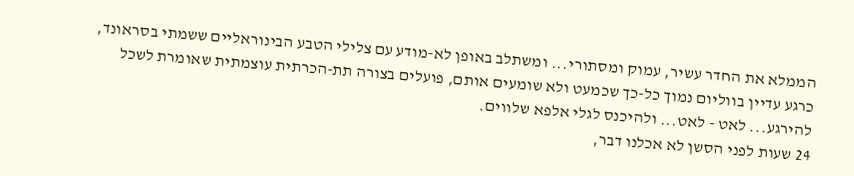הממלא את החדר עשיר, עמוק ומסתורי... ומשתלב באופן לא-מודע עם צלילי הטבע הבינוראליים ששמתי בסראונד, כרגע עדיין בווליום נמוך כל-כך שכמעט ולא שומעים אותם, פועלים בצורה תת-הכרתית עוצמתית שאומרת לשכל להירגע... לאט - לאט... ולהיכנס לגלי אלפא שלווים.
24 שעות לפני הסשן לא אכלנו דבר,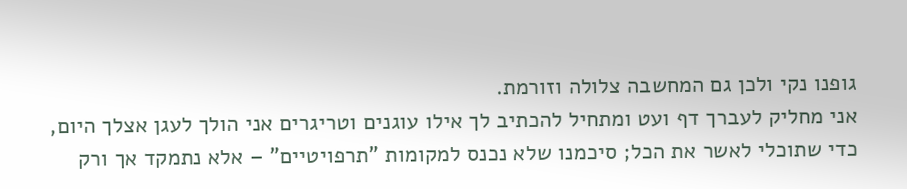גופנו נקי ולכן גם המחשבה צלולה וזורמת.
אני מחליק לעברך דף ועט ומתחיל להכתיב לך אילו עוגנים וטריגרים אני הולך לעגן אצלך היום, כדי שתוכלי לאשר את הכל; סיכמנו שלא נכנס למקומות "תרפויטיים" – אלא נתמקד אך ורק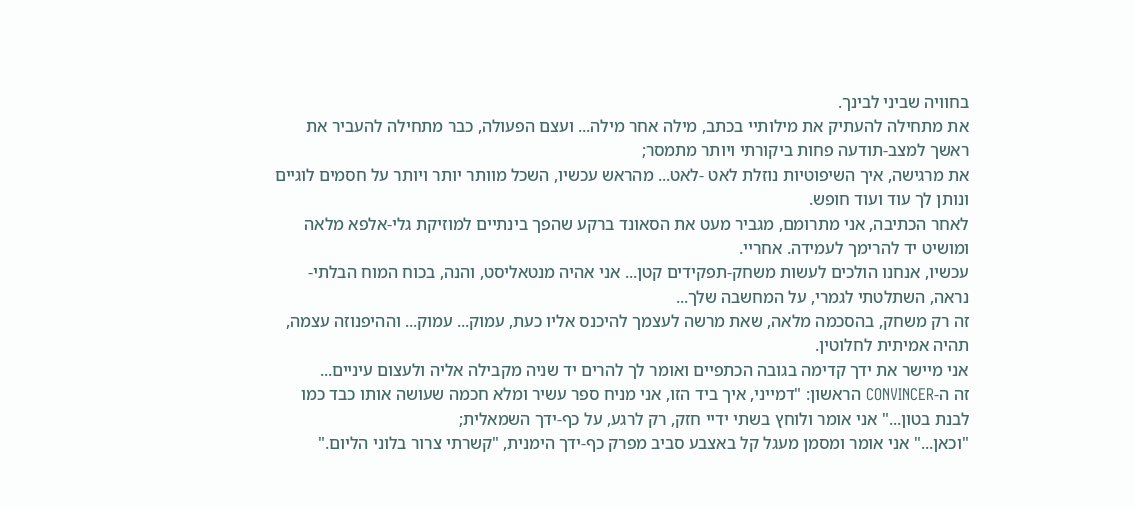בחוויה שביני לבינך.
את מתחילה להעתיק את מילותיי בכתב, מילה אחר מילה... ועצם הפעולה, כבר מתחילה להעביר את ראשך למצב-תודעה פחות ביקורתי ויותר מתמסר;
את מרגישה, איך השיפוטיות נוזלת לאט -לאט... מהראש עכשיו, השכל מוותר יותר ויותר על חסמים לוגיים ונותן לך עוד ועוד חופש.
לאחר הכתיבה, אני מתרומם, מגביר מעט את הסאונד ברקע שהפך בינתיים למוזיקת גלי-אלפא מלאה ומושיט יד להרימך לעמידה. אחריי.
עכשיו, אנחנו הולכים לעשות משחק-תפקידים קטן... אני אהיה מנטאליסט, והנה, בכוח המוח הבלתי-נראה, השתלטתי לגמרי, על המחשבה שלך...
זה רק משחק, בהסכמה מלאה, שאת מרשה לעצמך להיכנס אליו כעת, עמוק... עמוק... וההיפנוזה עצמה, תהיה אמיתית לחלוטין.
אני מיישר את ידך קדימה בגובה הכתפיים ואומר לך להרים יד שניה מקבילה אליה ולעצום עיניים...
זה ה-CONVINCER הראשון: "דמייני, איך ביד הזו, אני מניח ספר עשיר ומלא חכמה שעושה אותו כבד כמו לבנת בטון..." אני אומר ולוחץ בשתי ידיי חזק, רק לרגע, על כף-ידך השמאלית;
"וכאן..." אני אומר ומסמן מעגל קל באצבע סביב מפרק כף-ידך הימנית, "קשרתי צרור בלוני הליום."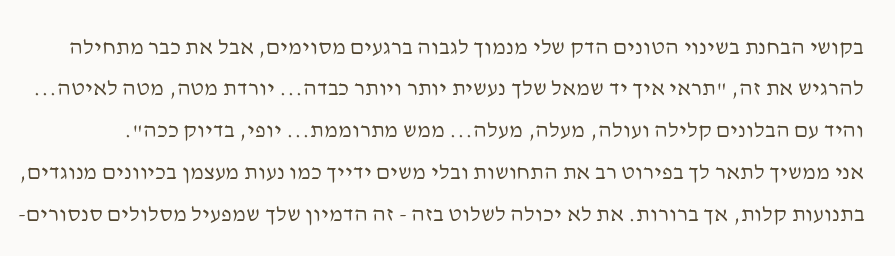בקושי הבחנת בשינוי הטונים הדק שלי מנמוך לגבוה ברגעים מסוימים, אבל את כבר מתחילה להרגיש את זה, "תראי איך יד שמאל שלך נעשית יותר ויותר כבדה... יורדת מטה, מטה לאיטה... והיד עם הבלונים קלילה ועולה, מעלה, מעלה... ממש מתרוממת... יופי, בדיוק ככה".
אני ממשיך לתאר לך בפירוט רב את התחושות ובלי משים ידייך כמו נעות מעצמן בכיוונים מנוגדים, בתנועות קלות, אך ברורות. את לא יכולה לשלוט בזה - זה הדמיון שלך שמפעיל מסלולים סנסורים-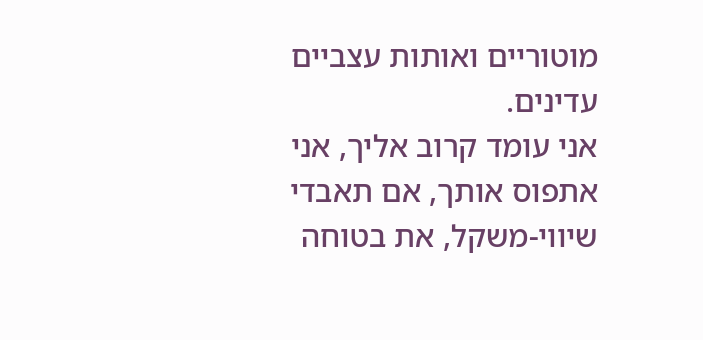מוטוריים ואותות עצביים עדינים.
אני עומד קרוב אליך, אני אתפוס אותך, אם תאבדי שיווי-משקל, את בטוחה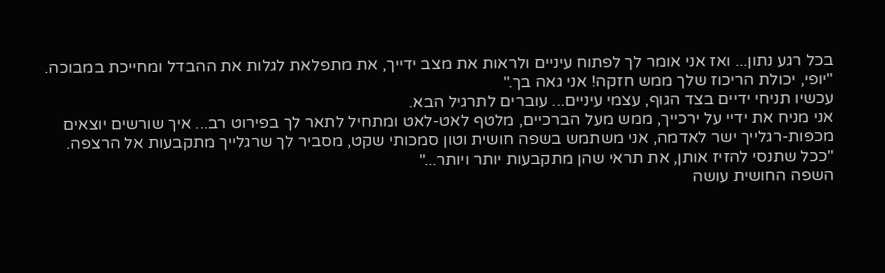בכל רגע נתון... ואז אני אומר לך לפתוח עיניים ולראות את מצב ידייך, את מתפלאת לגלות את ההבדל ומחייכת במבוכה.
"יופי, יכולת הריכוז שלך ממש חזקה! אני גאה בך."
עכשיו תניחי ידיים בצד הגוף, עצמי עיניים... עוברים לתרגיל הבא.
אני מניח את ידיי על ירכייך, ממש מעל הברכיים, מלטף לאט-לאט ומתחיל לתאר לך בפירוט רב... איך שורשים יוצאים מכפות-רגלייך ישר לאדמה, אני משתמש בשפה חושית וטון סמכותי שקט, מסביר לך שרגלייך מתקבעות אל הרצפה.
"ככל שתנסי להזיז אותן, את תראי שהן מתקבעות יותר ויותר..."
השפה החושית עושה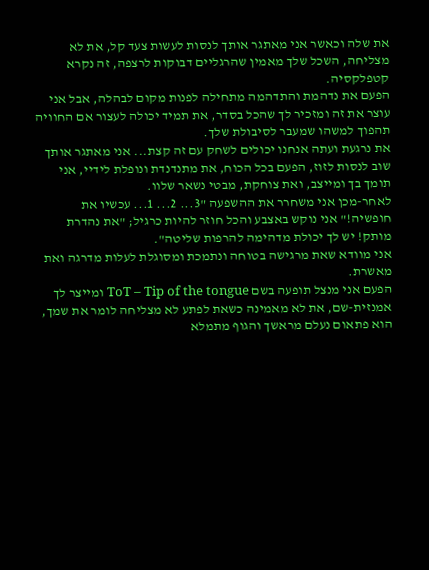את שלה וכאשר אני מאתגר אותך לנסות לעשות צעד קל, את לא מצליחה, השכל שלך מאמין שהרגליים דבוקות לרצפה, זה נקרא קטפלקסיה.
הפעם את נדהמת והתדהמה מתחילה לפנות מקום לבהלה, אבל אני עוצר את זה ומזכיר לך שהכל בסדר, את תמיד יכולה לעצור אם החוויה תהפוך למשהו שמעבר לסיבולת שלך.
את נרגעת ועתה אנחנו יכולים לשחק עם זה קצת... אני מאתגר אותך שוב לנסות לזוז, הפעם בכל הכוח, את מתנדנדת ונופלת לידיי, אני תומך בך ומייצב, ואת צוחקת, מבטי נשאר שלוו.
לאחר-מכן אני משחרר את ההשפעה "3... 2... 1... עכשיו את חופשיה!" אני נוקש באצבע והכל חוזר להיות כרגיל; "את נהדרת מותק! יש לך יכולת מדהימה להרפות שליטה".
אני מוודא שאת מרגישה בטוחה ונתמכת ומסוגלת לעלות מדרגה ואת מאשרת.
הפעם אני מנצל תופעה בשם ToT – Tip of the tongue ומייצר לך אמנזית-שם, את לא מאמינה כשאת לפתע לא מצליחה לומר את שמך, הוא פתאום נעלם מראשך והגוף מתמלא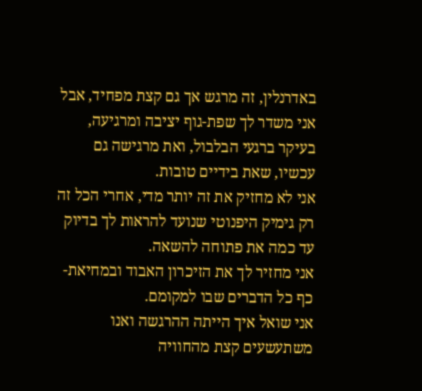באדרנלין, זה מרגש אך גם קצת מפחיד, אבל אני משדר לך שפת-גוף יציבה ומרגיעה, בעיקר ברגעי הבלבול, ואת מרגישה גם עכשיו, שאת בידיים טובות.
אני לא מחזיק את זה יותר מדי, אחרי הכל זה רק גימיק היפנוטי שנועד להראות לך בדיוק עד כמה את פתוחה להשאה.
אני מחזיר לך את הזיכרון האבוד ובמחיאת-כף כל הדברים שבו למקומם.
אני שואל איך הייתה ההרגשה ואנו משתעשעים קצת מהחוויה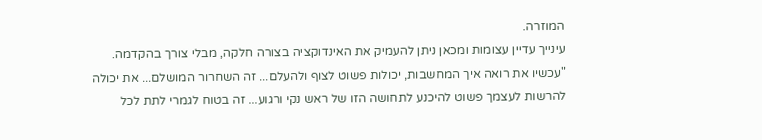המוזרה.
עינייך עדיין עצומות ומכאן ניתן להעמיק את האינדוקציה בצורה חלקה, מבלי צורך בהקדמה.
"עכשיו את רואה איך המחשבות, יכולות פשוט לצוף ולהעלם... זה השחרור המושלם... את יכולה להרשות לעצמך פשוט להיכנע לתחושה הזו של ראש נקי ורגוע... זה בטוח לגמרי לתת לכל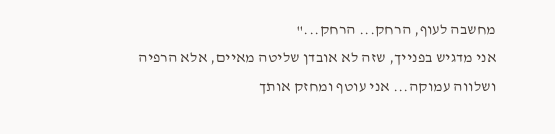מחשבה לעוף, הרחק... הרחק..."
אני מדגיש בפנייך, שזה לא אובדן שליטה מאיים, אלא הרפיה ושלווה עמוקה... אני עוטף ומחזק אותך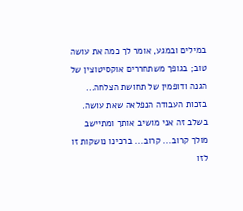במילים ובמגע, אומר לך כמה את עושה טוב; בגופך משתחררים אוקסיטוצין של הגנה ודופמין של תחושת הצלחה... בזכות העבודה הנפלאה שאת עושה.
בשלב זה אני מושיב אותך ומתיישב מולך קרוב... קרוב... ברכינו נושקות זו לזו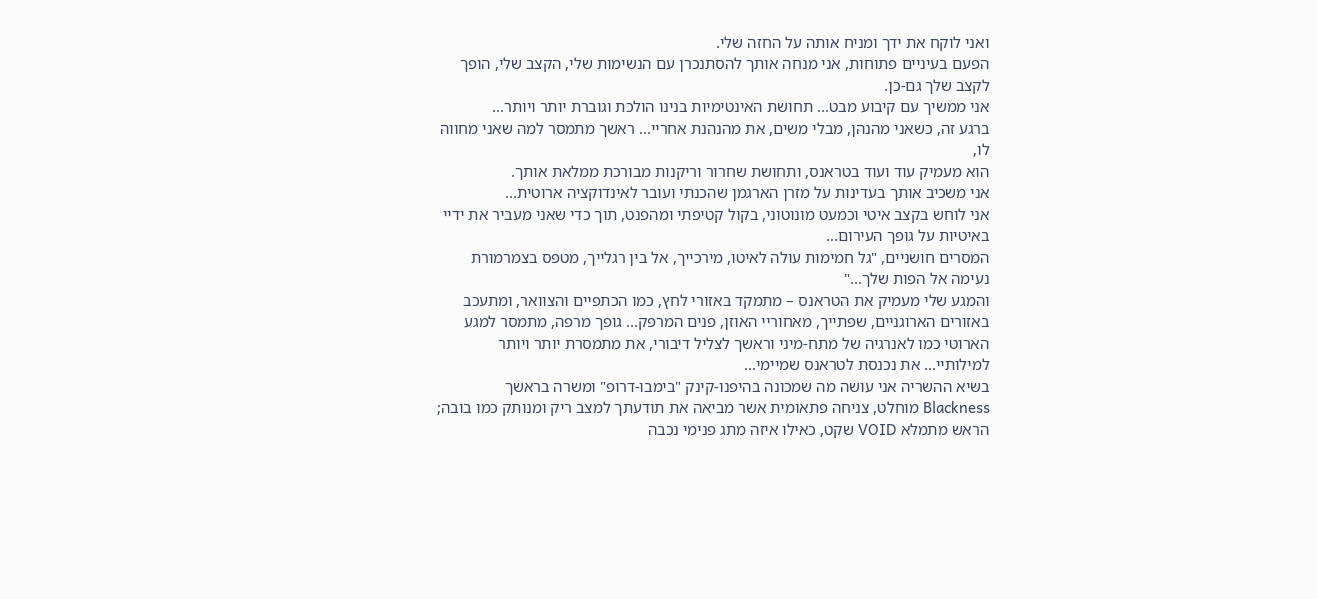ואני לוקח את ידך ומניח אותה על החזה שלי.
הפעם בעיניים פתוחות, אני מנחה אותך להסתנכרן עם הנשימות שלי, הקצב שלי, הופך לקצב שלך גם-כן.
אני ממשיך עם קיבוע מבט... תחושת האינטימיות בנינו הולכת וגוברת יותר ויותר...
ברגע זה, כשאני מהנהן, מבלי משים, את מהנהנת אחריי... ראשך מתמסר למה שאני מחווה לו,
הוא מעמיק עוד ועוד בטראנס, ותחושת שחרור וריקנות מבורכת ממלאת אותך.
אני משכיב אותך בעדינות על מזרן הארגמן שהכנתי ועובר לאינדוקציה ארוטית...
אני לוחש בקצב איטי וכמעט מונוטוני, בקול קטיפתי ומהפנט, תוך כדי שאני מעביר את ידיי באיטיות על גופך העירום...
המסרים חושניים, "גל חמימות עולה לאיטו, מירכייך, אל בין רגלייך, מטפס בצמרמורת נעימה אל הפות שלך..."
והמגע שלי מעמיק את הטראנס – מתמקד באזורי לחץ, כמו הכתפיים והצוואר, ומתעכב באזורים הארוגניים, שפתייך, מאחוריי האוזן, פנים המרפק... גופך מרפה, מתמסר למגע הארוטי כמו לאנרגיה של מתח-מיני וראשך לצליל דיבורי, את מתמסרת יותר ויותר למילותיי... את נכנסת לטראנס שמיימי...
בשיא ההשריה אני עושה מה שמכונה בהיפנו-קינק "בימבו-דרופ" ומשרה בראשך Blackness מוחלט, צניחה פתאומית אשר מביאה את תודעתך למצב ריק ומנותק כמו בובה; הראש מתמלא VOID שקט, כאילו איזה מתג פנימי נכבה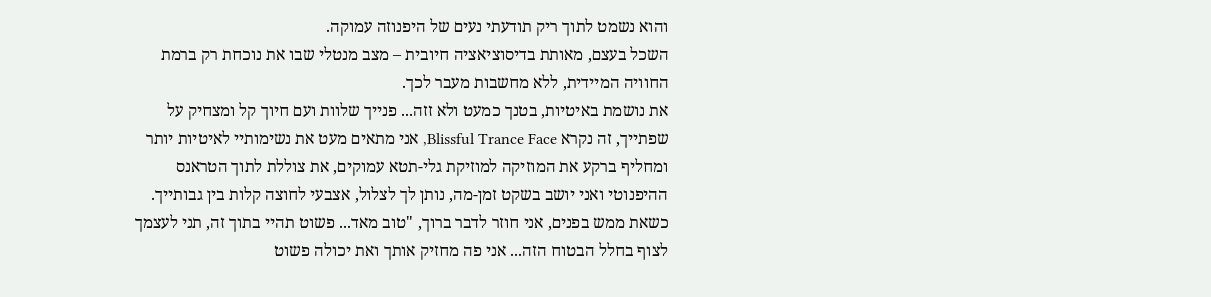והוא נשמט לתוך ריק תודעתי נעים של היפנוזה עמוקה.
השכל בעצם, מאותת בדיסוציאציה חיובית – מצב מנטלי שבו את נוכחת רק ברמת החוויה המיידית, ללא מחשבות מעבר לכך.
את נושמת באיטיות, בטנך כמעט ולא זזה... פנייך שלוות ועם חיוך קל ומצחיק על שפתייך, זה נקרא Blissful Trance Face, אני מתאים מעט את נשימותיי לאיטיות יותר ומחליף ברקע את המוזיקה למוזיקת גלי-תטא עמוקים, את צוללת לתוך הטראנס ההיפנוטי ואני יושב בשקט זמן-מה, נותן לך לצלול, אצבעי לחוצה קלות בין גבותייך.
כשאת ממש בפנים, אני חוזר לדבר ברוך, "טוב מאד... פשוט תהיי בתוך זה, תני לעצמך לצוף בחלל הבטוח הזה... אני פה מחזיק אותך ואת יכולה פשוט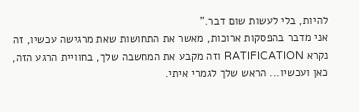להיות, בלי לעשות שום דבר."
אני מדבר בהפסקות ארוכות, מאשר את התחושות שאת מרגישה עכשיו, זה נקרא RATIFICATION וזה מקבע את המחשבה שלך, בחוויית הרגע הזה, כאן ועכשיו... הראש שלך לגמרי איתי.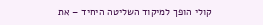קולי הופך למיקוד השליטה היחיד – את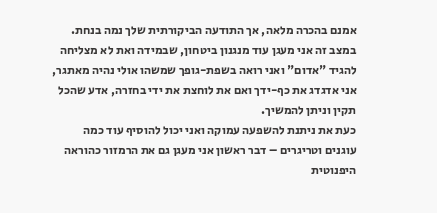אמנם בהכרה מלאה, אך התודעה הביקורתית שלך נמה בנחת.
במצב זה אני מעגן עוד מנגנון ביטחון, שבמידה ואת לא מצליחה להגיד "אדום" ואני רואה בשפת-גופך שמשהו אולי נהיה מאתגר, אני אדגדג את כף-ידך ואם את לוחצת את ידי בחזרה, אדע שהכל תקין וניתן להמשיך.
כעת את ניתנת להשפעה עמוקה ואני יכול להוסיף עוד כמה עוגנים וטריגרים – דבר ראשון אני מעגן גם את הרמזור כהוראה היפנוטית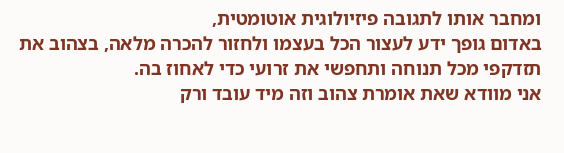ומחבר אותו לתגובה פיזיולוגית אוטומטית,
באדום גופך ידע לעצור הכל בעצמו ולחזור להכרה מלאה, בצהוב את תזדקפי מכל תנוחה ותחפשי את זרועי כדי לאחוז בה.
אני מוודא שאת אומרת צהוב וזה מיד עובד ורק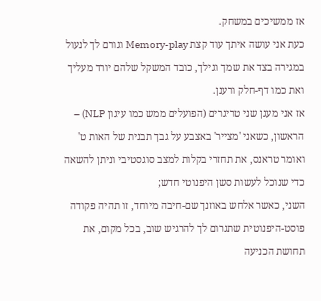אז ממשיכים במשחק.
כעת אני עושה איתך עוד קצת Memory-play וגורם לך לנעול במגירה בצד את שמך וגילך, כובד המשקל שלהם יורד מעליך ואת כמו דף-חלק ורענן.
אז אני מעגן שני טריגרים (הפועלים ממש כמו עיגון NLP) – הראשון, כשאני 'מצייר' באצבע על גבך תבנית של האות ט' ואומר טראנס, את תחזרי בקלות למצב סוגסטיבי וניתן להשאה כדי שנוכל לעשות סשן היפנוטי חדש;
השני, כאשר אלחש באוזנך שם-חיבה מיוחד, זו תהיה פקודה פוסט-היפנוטית שתגרום לך להרגיש שוב, בכל מקום, את תחושת הכניעה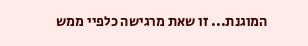המוגנת... זו שאת מרגישה כלפיי ממש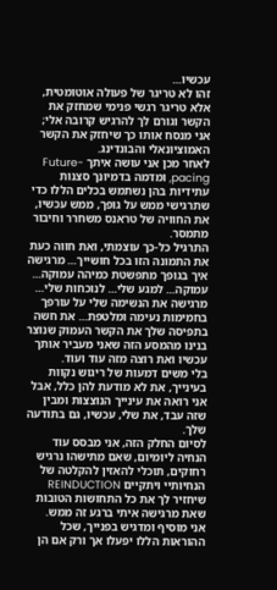עכשיו...
זהו לא טריגר של פעולה אוטומטית, אלא טריגר רגשי פנימי שמחזק את הקשר וגורם לך להרגיש קרובה אלי; אני מנסח אותו כך שיחזק את הקשר האמוציונאלי והבונדינג.
לאחר מכן אני עושה איתך Future-pacing, ומדמה בדמיונך סצנות עתידיות בהן נשתמש בכלים הללו כדי שתרגישי ממש על גופך, ממש עכשיו, את החוויה של טראנס משחרר וחיבור מתמסר.
התרגיל כל-כך עוצמתי, ואת חווה כעת את התמונה הזו בכל חושייך... מרגישה איך בגופך מתפשטת כמיהה עמוקה... עמוקה... למגע שלי... לנוכחות שלי... מרגישה את הנשימה שלי על עורפך בחמימות נעימה ומלטפת... את חשה בתפיסה שלך את הקשר העמוק שנוצר בנינו מהמסע הזה שאני מעביר אותך עכשיו ואת רוצה מזה עוד ועוד.
בלי משים דמעות של ריגוש נקוות בעינייך, את לא מודעת להן כלל, אבל אני רואה את עינייך הנוצצות ומבין שזה עבד, את שלי, עכשיו, גם בתודעה שלך.
לסיום החלק הזה, אני מבסס עוד הנחיה ליומיום, שאם מתישהו נרגיש רחוקים, תוכלי להאזין להקלטה של הנחיותיי ויתקיים REINDUCTION שיחזיר לך את כל התחושות הטובות שאת מרגישה איתי ברגע זה ממש.
אני מוסיף ומדגיש בפנייך, שכל ההוראות הללו יפעלו אך ורק אם הן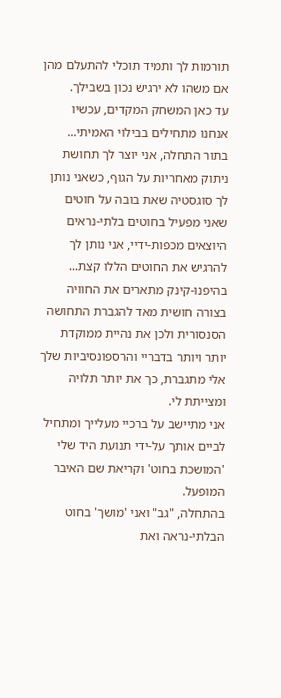תורמות לך ותמיד תוכלי להתעלם מהן אם משהו לא ירגיש נכון בשבילך.
עד כאן המשחק המקדים, עכשיו אנחנו מתחילים בבילוי האמיתי...
בתור התחלה, אני יוצר לך תחושת ניתוק מאחריות על הגוף, כשאני נותן לך סוגסטיה שאת בובה על חוטים שאני מפעיל בחוטים בלתי-נראים היוצאים מכפות-ידיי, אני נותן לך להרגיש את החוטים הללו קצת... בהיפנו-קינק מתארים את החוויה בצורה חושית מאד להגברת התחושה הסנסורית ולכן את נהיית ממוקדת יותר ויותר בדבריי והרספונסיביות שלך אלי מתגברת, כך את יותר תלויה ומצייתת לי.
אני מתיישב על ברכיי מעלייך ומתחיל לביים אותך על-ידי תנועת היד שלי 'המושכת בחוט' וקריאת שם האיבר המופעל.
בהתחלה, "גב" ואני 'מושך' בחוט הבלתי-נראה ואת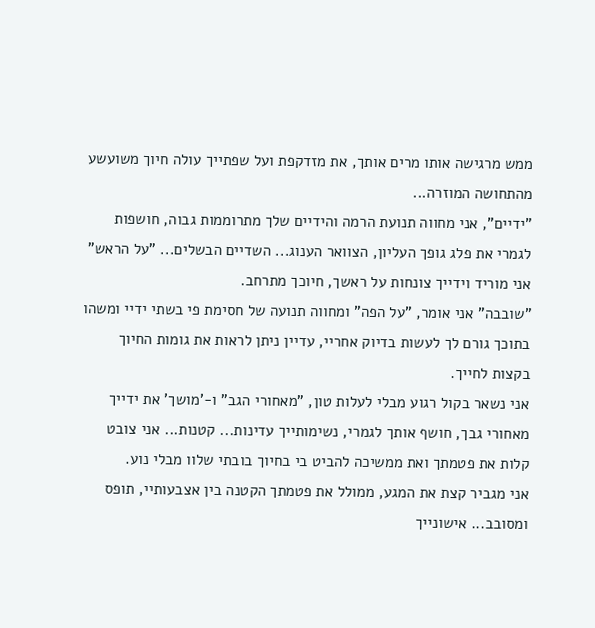ממש מרגישה אותו מרים אותך, את מזדקפת ועל שפתייך עולה חיוך משועשע מהתחושה המוזרה...
"ידיים", אני מחווה תנועת הרמה והידיים שלך מתרוממות גבוה, חושפות לגמרי את פלג גופך העליון, הצוואר הענוג... השדיים הבשלים... "על הראש" אני מוריד וידייך צונחות על ראשך, חיוכך מתרחב.
"שובבה" אני אומר, "על הפה" ומחווה תנועה של חסימת פי בשתי ידיי ומשהו בתוכך גורם לך לעשות בדיוק אחריי, עדיין ניתן לראות את גומות החיוך בקצות לחייך.
אני נשאר בקול רגוע מבלי לעלות טון, "מאחורי הגב" ו-'מושך' את ידייך מאחורי גבך, חושף אותך לגמרי, נשימותייך עדינות... קטנות... אני צובט קלות את פטמתך ואת ממשיכה להביט בי בחיוך בובתי שלוו מבלי נוע.
אני מגביר קצת את המגע, ממולל את פטמתך הקטנה בין אצבעותיי, תופס ומסובב... אישונייך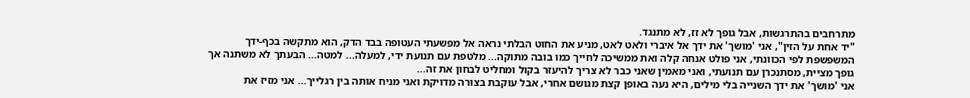מתרחבים בהתרגשות, אבל גופך לא זז, לא מתנגד.
"יד אחת על הזין", אני 'מושך' את ידך אל איברי ולאט לאט, מניע את החוט הבלתי נראה אל מפשעתי העטופה בבד הדק, הוא מתקשה בכף-ידך המשפשפת לפי הכוונתי, אני פולט אנחה קלה ואת ממשיכה לחייך כמו בובה מתוקה... מלטפת עם תנועת ידי, למעלה... למטה... הבעתך לא משתנה אך גופך מציית, מסתנכרן עם תנועתי, ואני מאמין שאני כבר לא צריך להיעזר בקול ומחליט לבחון את זה...
אני 'מושך' את ידך השנייה בלי מילים, היא נעה באופן קצת מגושם אחרי, אבל עוקבת בצורה מדויקת ואני מניח אותה בין רגלייך... אני מזיז את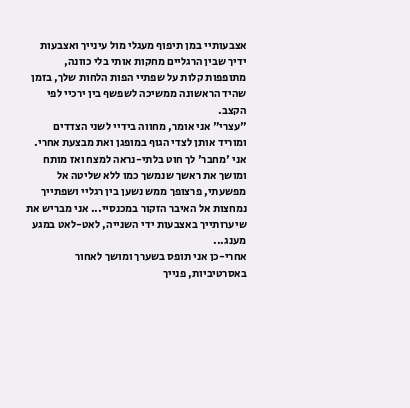אצבעותיי במן תיפוף מעגלי מול עינייך ואצבעות ידיך שבין הרגליים מחקות אותי בלי כוונה, מתופפות קלות על שפתיי הפות הלחות שלך, בזמן שהיד הראשונה ממשיכה לשפשף בין ירכיי לפי הקצב.
"עצרי" אני אומר, מחווה בידיי לשני הצדדים ומוריד אותן לצדי הגוף במופגן ואת מבצעת אחרי.
אני 'מחבר' לך חוט בלתי-נראה למצח ואז מותח ומושך את ראשך שנמשך כמו ללא שליטה אל מפשעתי, פרצופך ממש נשען בין רגליי ושפתייך נמחצות אל האיבר הזקור במכנסיי... אני מבריש את שיערותייך באצבעות ידי השנייה, לאט-לאט במגע מענג...
אחרי-כן אני תופס בשערך ומושך לאחור באסרטיביות, פנייך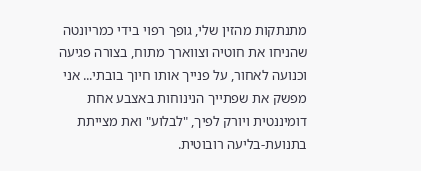מתנתקות מהזין שלי, גופך רפוי בידי כמריונטה שהניחו את חוטיה וצווארך מתוח, בצורה פגיעה וכנועה לאחור, על פנייך אותו חיוך בובתי... אני מפשק את שפתייך הנינוחות באצבע אחת דומיננטית ויורק לפיך, "לבלוע" ואת מצייתת בתנועת-בליעה רובוטית.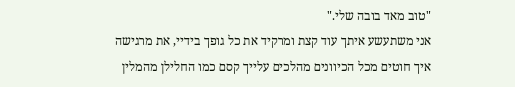"טוב מאד בובה שלי."
אני משתעשע איתך עוד קצת ומרקיד את כל גופך בידיי, את מרגישה איך חוטים מכל הכיוונים מהלכים עלייך קסם כמו החלילן מהמלין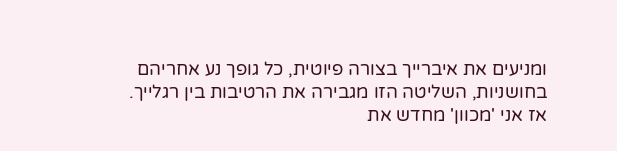ומניעים את איברייך בצורה פיוטית, כל גופך נע אחריהם בחושניות, השליטה הזו מגבירה את הרטיבות בין רגלייך.
אז אני 'מכוון' מחדש את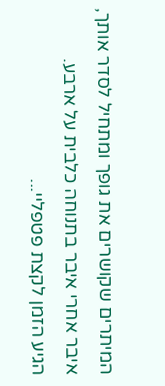המיתרים שקושרים את גופך ומתחיל לסדר אותך, איבר אחרי איבר בתנוחה כלבית על ארבע.
הגיע הזמן לקצת פטפליי...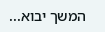המשך יבוא...